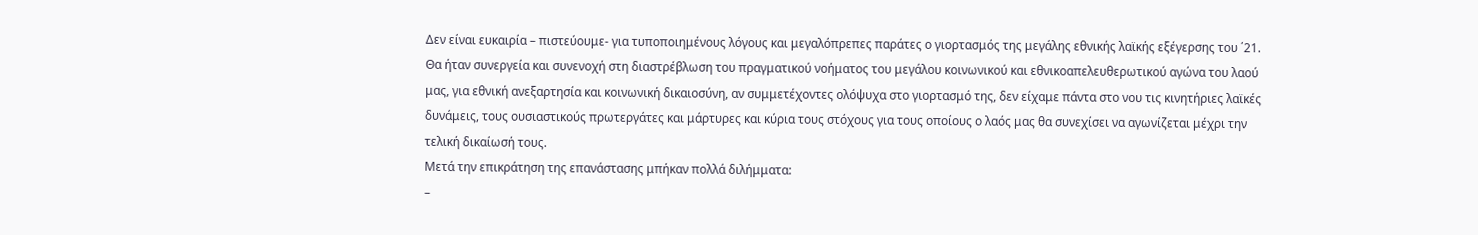Δεν είναι ευκαιρία – πιστεύουμε- για τυποποιημένους λόγους και μεγαλόπρεπες παράτες ο γιορτασμός της μεγάλης εθνικής λαϊκής εξέγερσης του ΄21.
Θα ήταν συνεργεία και συνενοχή στη διαστρέβλωση του πραγματικού νοήματος του μεγάλου κοινωνικού και εθνικοαπελευθερωτικού αγώνα του λαού μας, για εθνική ανεξαρτησία και κοινωνική δικαιοσύνη, αν συμμετέχοντες ολόψυχα στο γιορτασμό της, δεν είχαμε πάντα στο νου τις κινητήριες λαϊκές δυνάμεις, τους ουσιαστικούς πρωτεργάτες και μάρτυρες και κύρια τους στόχους για τους οποίους ο λαός μας θα συνεχίσει να αγωνίζεται μέχρι την τελική δικαίωσή τους.
Mετά την επικράτηση της επανάστασης μπήκαν πολλά διλήμματα:
–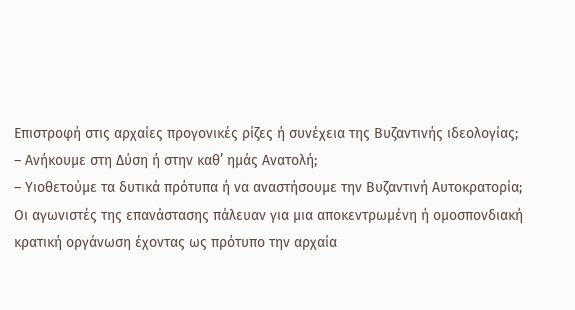Επιστροφή στις αρχαίες προγονικές ρίζες ή συνέχεια της Βυζαντινής ιδεολογίας;
– Ανήκουμε στη Δύση ή στην καθ’ ημάς Ανατολή;
– Υιοθετούμε τα δυτικά πρότυπα ή να αναστήσουμε την Βυζαντινή Αυτοκρατορία;
Οι αγωνιστές της επανάστασης πάλευαν για μια αποκεντρωμένη ή ομοσπονδιακή κρατική οργάνωση έχοντας ως πρότυπο την αρχαία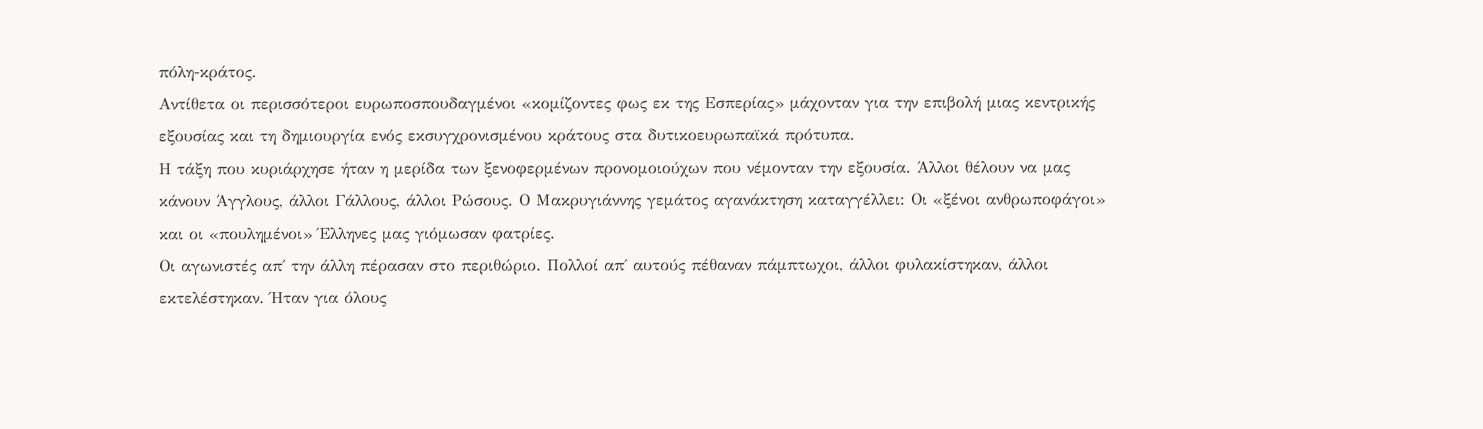πόλη-κράτος.
Αντίθετα οι περισσότεροι ευρωποσπουδαγμένοι «κομίζοντες φως εκ της Εσπερίας» μάχονταν για την επιβολή μιας κεντρικής εξουσίας και τη δημιουργία ενός εκσυγχρονισμένου κράτους στα δυτικοευρωπαϊκά πρότυπα.
Η τάξη που κυριάρχησε ήταν η μερίδα των ξενοφερμένων προνομοιούχων που νέμονταν την εξουσία. Άλλοι θέλουν να μας κάνουν Άγγλους, άλλοι Γάλλους, άλλοι Ρώσους. Ο Μακρυγιάννης γεμάτος αγανάκτηση καταγγέλλει: Οι «ξένοι ανθρωποφάγοι» και οι «πουλημένοι» Έλληνες μας γιόμωσαν φατρίες.
Οι αγωνιστές απ΄ την άλλη πέρασαν στο περιθώριο. Πολλοί απ΄ αυτούς πέθαναν πάμπτωχοι, άλλοι φυλακίστηκαν, άλλοι εκτελέστηκαν. Ήταν για όλους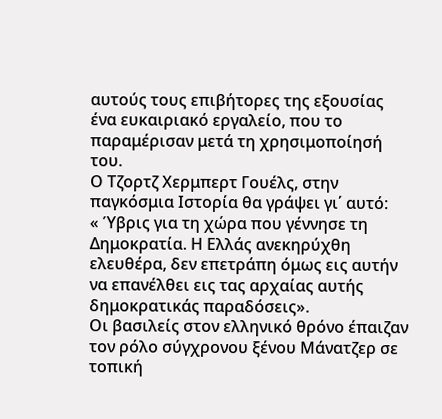αυτούς τους επιβήτορες της εξουσίας ένα ευκαιριακό εργαλείο, που το παραμέρισαν μετά τη χρησιμοποίησή του.
Ο Τζορτζ Χερμπερτ Γουέλς, στην παγκόσμια Ιστορία θα γράψει γι΄ αυτό:
« Ύβρις για τη χώρα που γέννησε τη Δημοκρατία. Η Ελλάς ανεκηρύχθη ελευθέρα, δεν επετράπη όμως εις αυτήν να επανέλθει εις τας αρχαίας αυτής δημοκρατικάς παραδόσεις».
Οι βασιλείς στον ελληνικό θρόνο έπαιζαν τον ρόλο σύγχρονου ξένου Μάνατζερ σε τοπική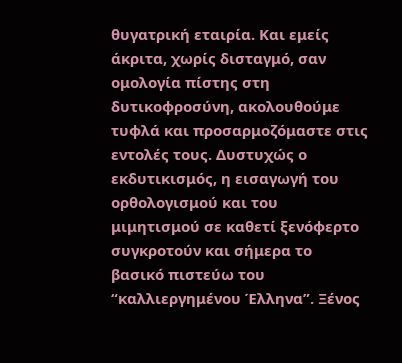θυγατρική εταιρία. Και εμείς άκριτα, χωρίς δισταγμό, σαν ομολογία πίστης στη δυτικοφροσύνη, ακολουθούμε τυφλά και προσαρμοζόμαστε στις εντολές τους. Δυστυχώς ο εκδυτικισμός, η εισαγωγή του ορθολογισμού και του μιμητισμού σε καθετί ξενόφερτο συγκροτούν και σήμερα το βασικό πιστεύω του “καλλιεργημένου Έλληνα”. Ξένος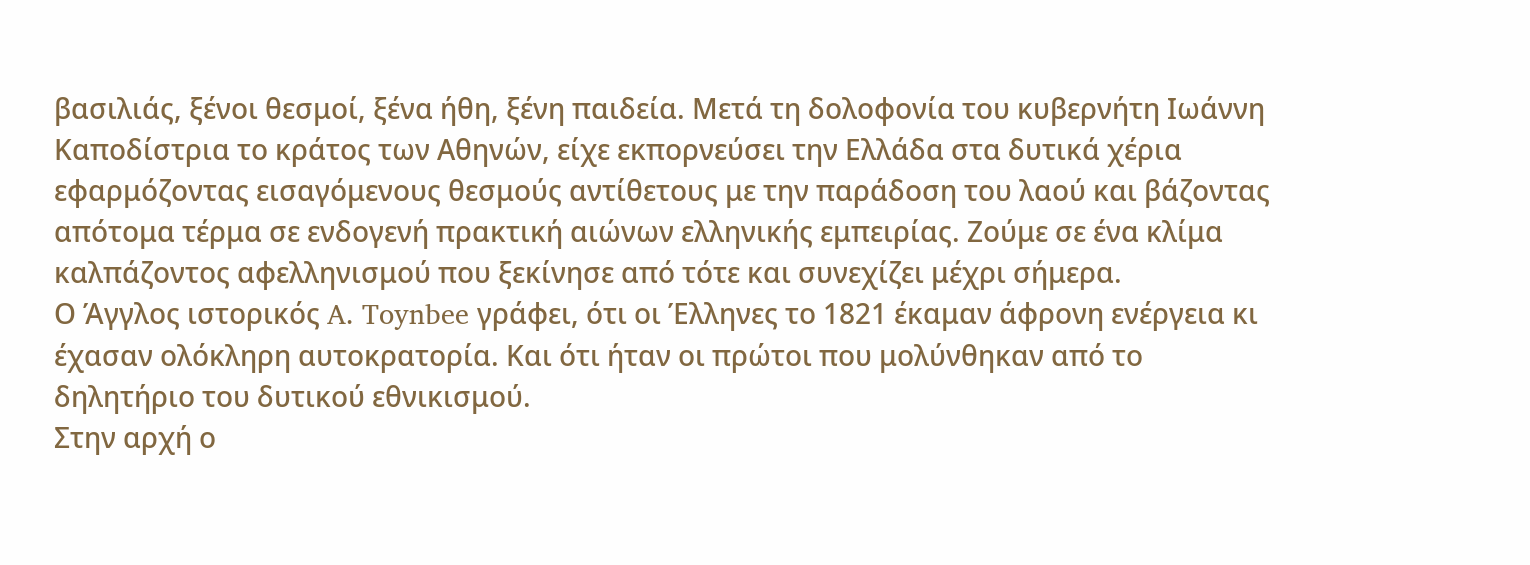βασιλιάς, ξένοι θεσμοί, ξένα ήθη, ξένη παιδεία. Μετά τη δολοφονία του κυβερνήτη Ιωάννη Καποδίστρια το κράτος των Αθηνών, είχε εκπορνεύσει την Ελλάδα στα δυτικά χέρια εφαρμόζοντας εισαγόμενους θεσμούς αντίθετους με την παράδοση του λαού και βάζοντας απότομα τέρμα σε ενδογενή πρακτική αιώνων ελληνικής εμπειρίας. Ζούμε σε ένα κλίμα καλπάζοντος αφελληνισμού που ξεκίνησε από τότε και συνεχίζει μέχρι σήμερα.
Ο Άγγλος ιστορικός A. Toynbee γράφει, ότι οι Έλληνες το 1821 έκαμαν άφρονη ενέργεια κι έχασαν ολόκληρη αυτοκρατορία. Και ότι ήταν οι πρώτοι που μολύνθηκαν από το δηλητήριο του δυτικού εθνικισμού.
Στην αρχή ο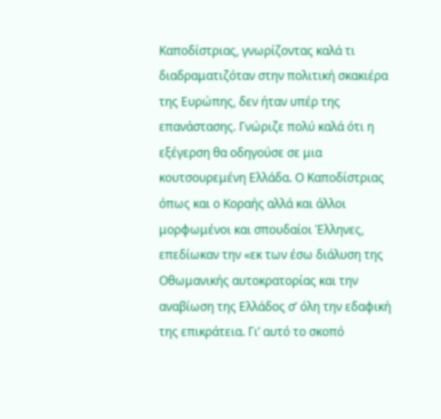Καποδίστριας, γνωρίζοντας καλά τι διαδραματιζόταν στην πολιτική σκακιέρα της Ευρώπης, δεν ήταν υπέρ της επανάστασης. Γνώριζε πολύ καλά ότι η εξέγερση θα οδηγούσε σε μια κουτσουρεμένη Ελλάδα. Ο Καποδίστριας όπως και ο Κοραής αλλά και άλλοι μορφωμένοι και σπουδαίοι Έλληνες, επεδίωκαν την «εκ των έσω διάλυση της Οθωμανικής αυτοκρατορίας και την αναβίωση της Ελλάδος σ’ όλη την εδαφική της επικράτεια. Γι’ αυτό το σκοπό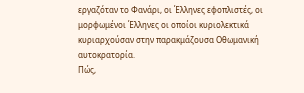εργαζόταν το Φανάρι, οι Έλληνες εφοπλιστές, οι μορφωμένοι Έλληνες οι οποίοι κυριολεκτικά κυριαρχούσαν στην παρακμάζουσα Οθωμανική αυτοκρατορία.
Πώς,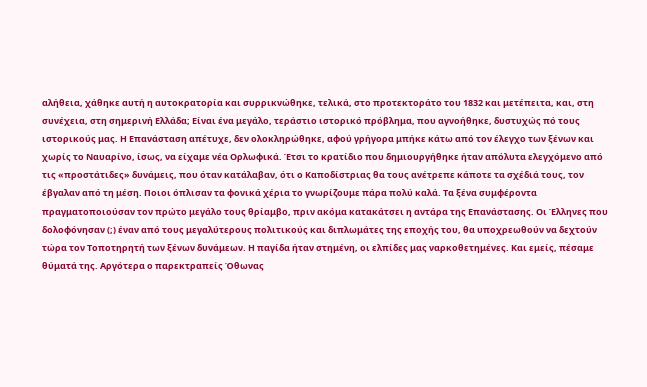αλήθεια, χάθηκε αυτή η αυτοκρατορία και συρρικνώθηκε, τελικά, στο προτεκτοράτο του 1832 και μετέπειτα, και, στη συνέχεια, στη σημερινή Ελλάδα; Είναι ένα μεγάλο, τεράστιο ιστορικό πρόβλημα, που αγνοήθηκε, δυστυχώς πό τους ιστορικούς μας. Η Επανάσταση απέτυχε, δεν ολοκληρώθηκε, αφού γρήγορα μπήκε κάτω από τον έλεγχο των ξένων και χωρίς το Ναυαρίνο, ίσως, να είχαμε νέα Ορλωφικά. Έτσι το κρατίδιο που δημιουργήθηκε ήταν απόλυτα ελεγχόμενο από τις «προστάτιδες» δυνάμεις, που όταν κατάλαβαν, ότι ο Καποδίστριας θα τους ανέτρεπε κάποτε τα σχέδιά τους, τον έβγαλαν από τη μέση. Ποιοι όπλισαν τα φονικά χέρια το γνωρίζουμε πάρα πολύ καλά. Τα ξένα συμφέροντα πραγματοποιούσαν τον πρώτο μεγάλο τους θρίαμβο, πριν ακόμα κατακάτσει η αντάρα της Επανάστασης. Οι Έλληνες που δολοφόνησαν (;) έναν από τους μεγαλύτερους πολιτικούς και διπλωμάτες της εποχής του, θα υποχρεωθούν να δεχτούν τώρα τον Τοποτηρητή των ξένων δυνάμεων. Η παγίδα ήταν στημένη, οι ελπίδες μας ναρκοθετημένες. Και εμείς, πέσαμε θύματά της. Αργότερα ο παρεκτραπείς Όθωνας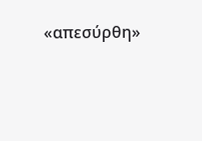«απεσύρθη»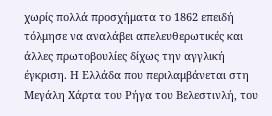χωρίς πολλά προσχήματα το 1862 επειδή τόλμησε να αναλάβει απελευθερωτικές και άλλες πρωτοβουλίες δίχως την αγγλική έγκριση. Η Ελλάδα που περιλαμβάνεται στη Μεγάλη Χάρτα του Ρήγα του Βελεστινλή, του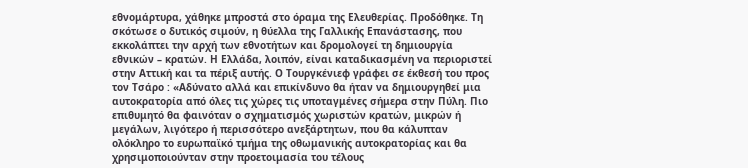εθνομάρτυρα, χάθηκε μπροστά στο όραμα της Ελευθερίας. Προδόθηκε. Τη σκότωσε ο δυτικός σιμούν, η θύελλα της Γαλλικής Επανάστασης, που εκκολάπτει την αρχή των εθνοτήτων και δρομολογεί τη δημιουργία εθνικών – κρατών. Η Ελλάδα, λοιπόν, είναι καταδικασμένη να περιοριστεί στην Αττική και τα πέριξ αυτής. Ο Τουργκένιεφ γράφει σε έκθεσή του προς τον Τσάρο : «Αδύνατο αλλά και επικίνδυνο θα ήταν να δημιουργηθεί μια αυτοκρατορία από όλες τις χώρες τις υποταγμένες σήμερα στην Πύλη. Πιο επιθυμητό θα φαινόταν ο σχηματισμός χωριστών κρατών, μικρών ή μεγάλων, λιγότερο ή περισσότερο ανεξάρτητων, που θα κάλυπταν ολόκληρο το ευρωπαϊκό τμήμα της οθωμανικής αυτοκρατορίας και θα χρησιμοποιούνταν στην προετοιμασία του τέλους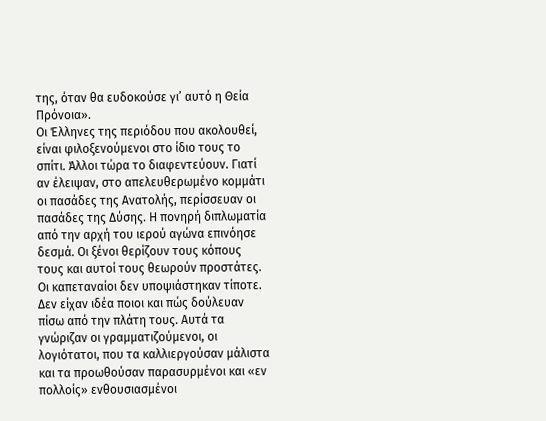της, όταν θα ευδοκούσε γι’ αυτό η Θεία Πρόνοια».
Οι Έλληνες της περιόδου που ακολουθεί, είναι φιλοξενούμενοι στο ίδιο τους το σπίτι. Άλλοι τώρα το διαφεντεύουν. Γιατί αν έλειψαν, στο απελευθερωμένο κομμάτι οι πασάδες της Ανατολής, περίσσευαν οι πασάδες της Δύσης. Η πονηρή διπλωματία από την αρχή του ιερού αγώνα επινόησε δεσμά. Οι ξένοι θερίζουν τους κόπους τους και αυτοί τους θεωρούν προστάτες. Οι καπεταναίοι δεν υποψιάστηκαν τίποτε. Δεν είχαν ιδέα ποιοι και πώς δούλευαν πίσω από την πλάτη τους. Αυτά τα γνώριζαν οι γραμματιζούμενοι, οι λογιότατοι, που τα καλλιεργούσαν μάλιστα και τα προωθούσαν παρασυρμένοι και «εν πολλοίς» ενθουσιασμένοι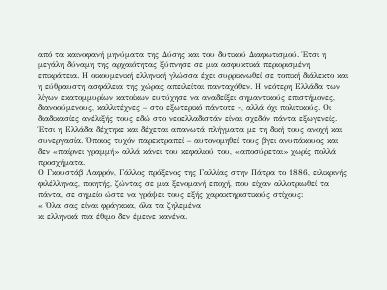από τα καινοφανή μηνύματα της Δύσης και του δυτικού Διαφωτισμού. Έτσι η μεγάλη δύναμη της αρχαιότητας ξύπνησε σε μια ασφυκτικά περιορισμένη επικράτεια. Η οικουμενική ελληνική γλώσσα έχει συρρικνωθεί σε τοπική διάλεκτο και η εύθραυστη ασφάλεια της χώρας απειλείται πανταχόθεν. Η νεότερη Ελλάδα των λίγων εκατομμυρίων κατοίκων ευτύχησε να αναδείξει σημαντικούς επιστήμονες, διανοούμενους, καλλιτέχνες – στο εξωτερικό πάντοτε -, αλλά όχι πολιτικούς. Οι διαδικασίες ανέλιξής τους εδώ στο νεοελλαδιστάν είναι σχεδόν πάντα εξωγενείς. Έτσι η Ελλάδα δέχτηκε και δέχεται απανωτά πλήγματα με τη δική τους ανοχή και συνεργασία. Όποιος τυχόν παρεκτραπεί – αυτονομηθεί τους βγει ανυπάκουος και δεν «παίρνει γραμμή» αλλά κάνει του κεφαλιού του, «αποσύρεται» χωρίς πολλά προσχήματα.
Ο Γκουστάβ Λαφρόν, Γάλλος πρόξενος της Γαλλίας στην Πάτρα το 1886, ειλικρινής φιλέλληνας, ποιητής, ζώντας σε μια ξενομανή εποχή, που είχαν αλλοτριωθεί τα πάντα, σε σημείο ώστε να γράψει τους εξής χαρακτηριστικούς στίχους:
« Όλα σας είναι φράγκικα, όλα τα ζηλεμένα
κι ελληνικά πια έθιμο δεν έμεινε κανένα.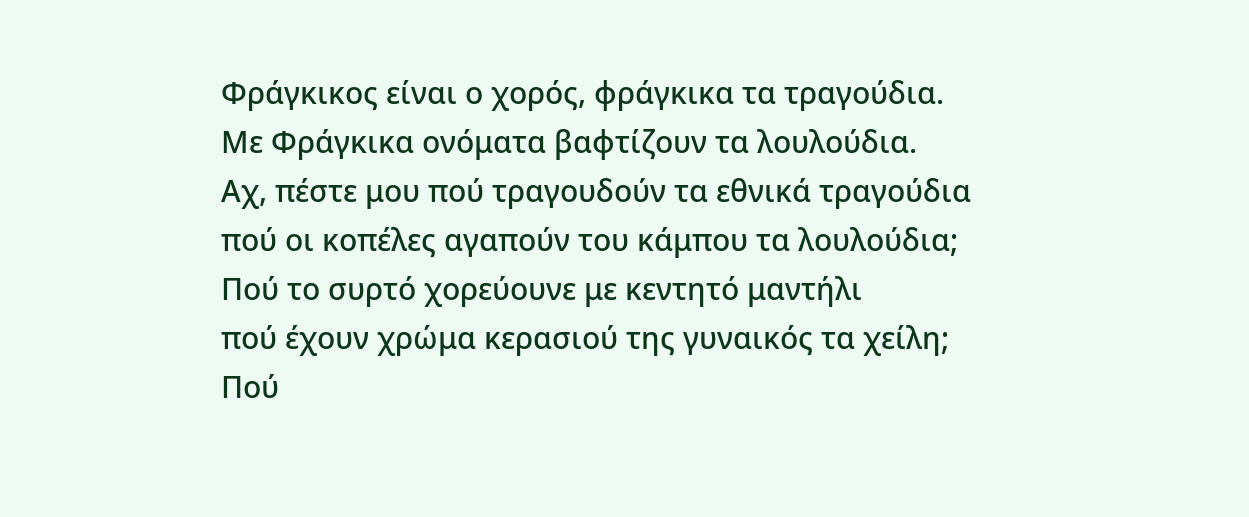Φράγκικος είναι ο χορός, φράγκικα τα τραγούδια.
Με Φράγκικα ονόματα βαφτίζουν τα λουλούδια.
Αχ, πέστε μου πού τραγουδούν τα εθνικά τραγούδια
πού οι κοπέλες αγαπούν του κάμπου τα λουλούδια;
Πού το συρτό χορεύουνε με κεντητό μαντήλι
πού έχουν χρώμα κερασιού της γυναικός τα χείλη;
Πού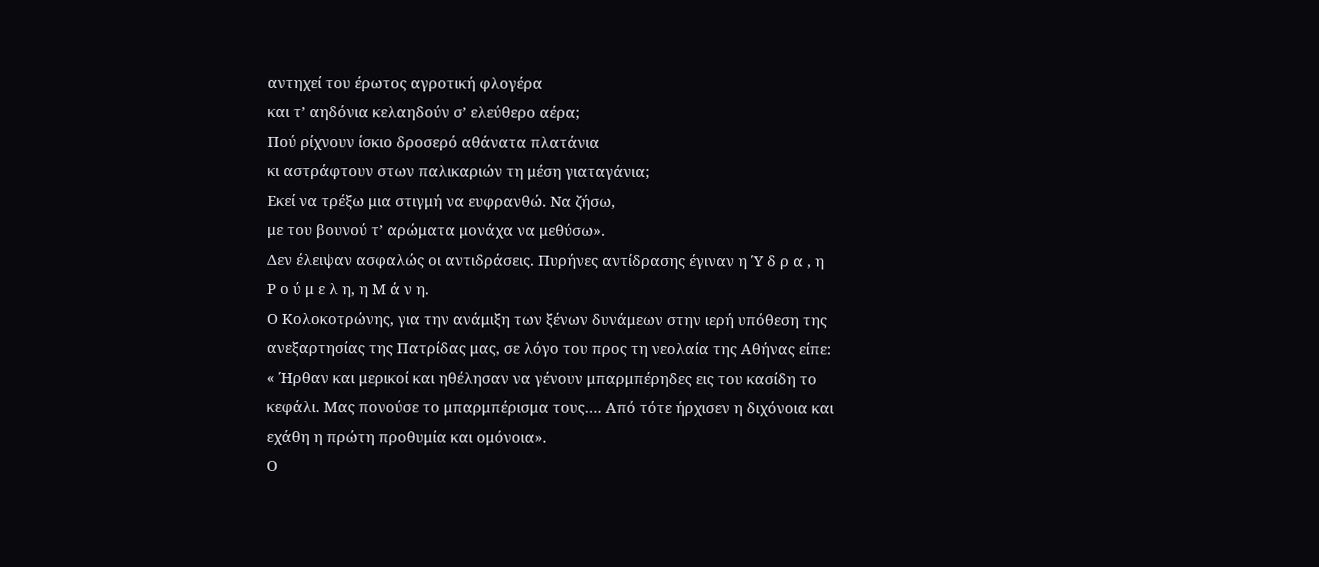αντηχεί του έρωτος αγροτική φλογέρα
και τ’ αηδόνια κελαηδούν σ’ ελεύθερο αέρα;
Πού ρίχνουν ίσκιο δροσερό αθάνατα πλατάνια
κι αστράφτουν στων παλικαριών τη μέση γιαταγάνια;
Εκεί να τρέξω μια στιγμή να ευφρανθώ. Να ζήσω,
με του βουνού τ’ αρώματα μονάχα να μεθύσω».
Δεν έλειψαν ασφαλώς οι αντιδράσεις. Πυρήνες αντίδρασης έγιναν η Ύ δ ρ α , η
Ρ ο ύ μ ε λ η, η Μ ά ν η.
Ο Κολοκοτρώνης, για την ανάμιξη των ξένων δυνάμεων στην ιερή υπόθεση της ανεξαρτησίας της Πατρίδας μας, σε λόγο του προς τη νεολαία της Αθήνας είπε:
« Ήρθαν και μερικοί και ηθέλησαν να γένουν μπαρμπέρηδες εις του κασίδη το κεφάλι. Μας πονούσε το μπαρμπέρισμα τους…. Από τότε ήρχισεν η διχόνοια και εχάθη η πρώτη προθυμία και ομόνοια».
Ο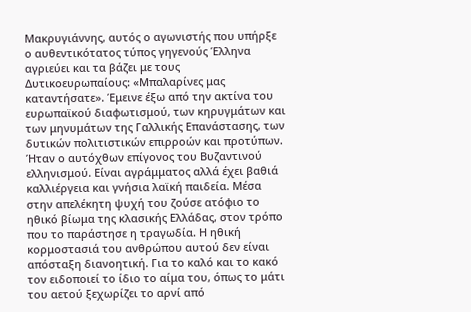Μακρυγιάννης, αυτός ο αγωνιστής που υπήρξε ο αυθεντικότατος τύπος γηγενούς Έλληνα αγριεύει και τα βάζει με τους Δυτικοευρωπαίους: «Μπαλαρίνες μας καταντήσατε». Έμεινε έξω από την ακτίνα του ευρωπαϊκού διαφωτισμού, των κηρυγμάτων και των μηνυμάτων της Γαλλικής Επανάστασης, των δυτικών πολιτιστικών επιρροών και προτύπων. Ήταν ο αυτόχθων επίγονος του Βυζαντινού ελληνισμού. Είναι αγράμματος αλλά έχει βαθιά καλλιέργεια και γνήσια λαϊκή παιδεία. Μέσα στην απελέκητη ψυχή του ζούσε ατόφιο το ηθικό βίωμα της κλασικής Ελλάδας, στον τρόπο που το παράστησε η τραγωδία. Η ηθική κορμοστασιά του ανθρώπου αυτού δεν είναι απόσταξη διανοητική. Για το καλό και το κακό τον ειδοποιεί το ίδιο το αίμα του, όπως το μάτι του αετού ξεχωρίζει το αρνί από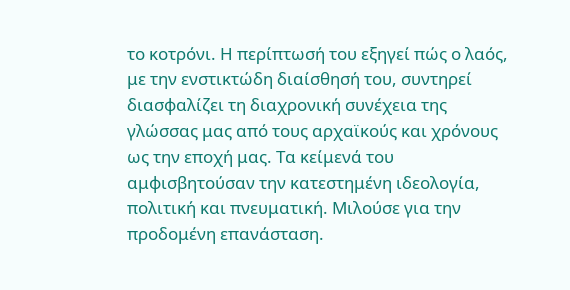το κοτρόνι. Η περίπτωσή του εξηγεί πώς ο λαός, με την ενστικτώδη διαίσθησή του, συντηρεί διασφαλίζει τη διαχρονική συνέχεια της γλώσσας μας από τους αρχαϊκούς και χρόνους ως την εποχή μας. Τα κείμενά του αμφισβητούσαν την κατεστημένη ιδεολογία, πολιτική και πνευματική. Μιλούσε για την προδομένη επανάσταση.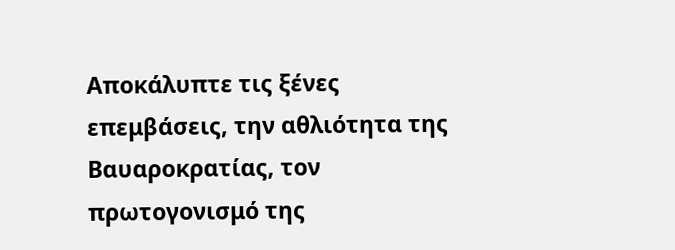Αποκάλυπτε τις ξένες επεμβάσεις, την αθλιότητα της Βαυαροκρατίας, τον πρωτογονισμό της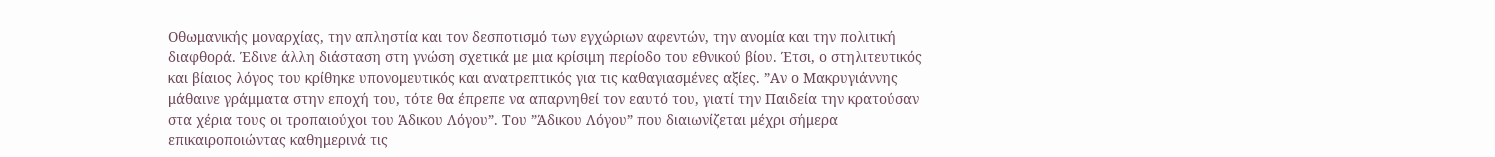Οθωμανικής μοναρχίας, την απληστία και τον δεσποτισμό των εγχώριων αφεντών, την ανομία και την πολιτική διαφθορά. Έδινε άλλη διάσταση στη γνώση σχετικά με μια κρίσιμη περίοδο του εθνικού βίου. Έτσι, ο στηλιτευτικός και βίαιος λόγος του κρίθηκε υπονομευτικός και ανατρεπτικός για τις καθαγιασμένες αξίες. ”Αν ο Μακρυγιάννης μάθαινε γράμματα στην εποχή του, τότε θα έπρεπε να απαρνηθεί τον εαυτό του, γιατί την Παιδεία την κρατούσαν στα χέρια τους οι τροπαιούχοι του Άδικου Λόγου”. Του ”Άδικου Λόγου” που διαιωνίζεται μέχρι σήμερα επικαιροποιώντας καθημερινά τις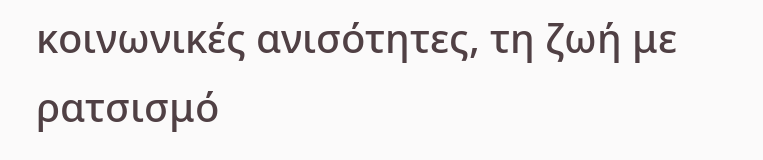κοινωνικές ανισότητες, τη ζωή με ρατσισμό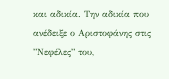και αδικία. Την αδικία που ανέδειξε ο Αριστοφάνης στις ”Νεφέλες” του,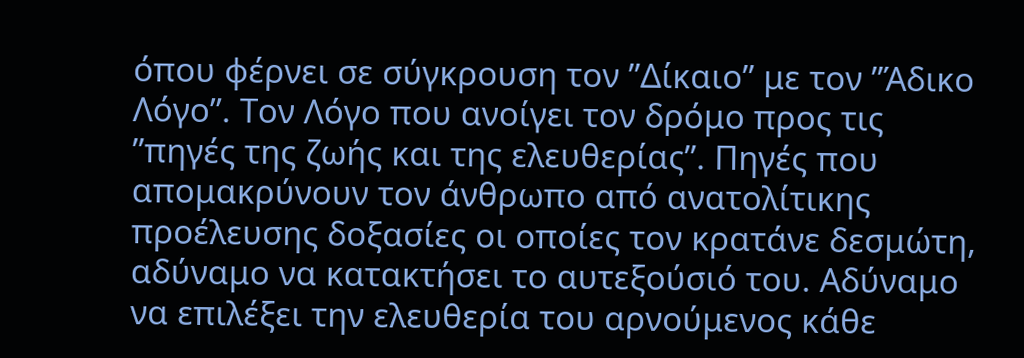όπου φέρνει σε σύγκρουση τον ”Δίκαιο” με τον ”Άδικο Λόγο”. Τον Λόγο που ανοίγει τον δρόμο προς τις ”πηγές της ζωής και της ελευθερίας”. Πηγές που απομακρύνουν τον άνθρωπο από ανατολίτικης προέλευσης δοξασίες οι οποίες τον κρατάνε δεσμώτη, αδύναμο να κατακτήσει το αυτεξούσιό του. Αδύναμο να επιλέξει την ελευθερία του αρνούμενος κάθε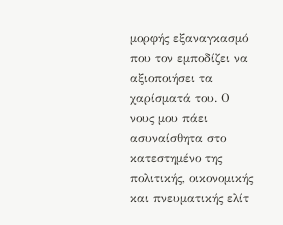μορφής εξαναγκασμό που τον εμποδίζει να αξιοποιήσει τα χαρίσματά του. Ο νους μου πάει ασυναίσθητα στο κατεστημένο της πολιτικής, οικονομικής και πνευματικής ελίτ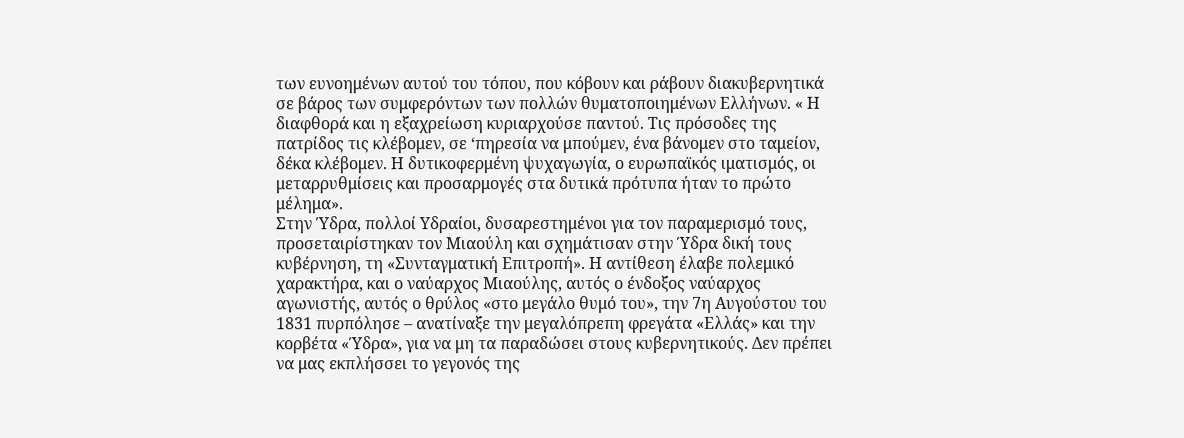των ευνοημένων αυτού του τόπου, που κόβουν και ράβουν διακυβερνητικά σε βάρος των συμφερόντων των πολλών θυματοποιημένων Ελλήνων. « Η διαφθορά και η εξαχρείωση κυριαρχούσε παντού. Τις πρόσοδες της πατρίδος τις κλέβομεν, σε ‘πηρεσία να μπούμεν, ένα βάνομεν στο ταμείον, δέκα κλέβομεν. Η δυτικοφερμένη ψυχαγωγία, ο ευρωπαϊκός ιματισμός, οι μεταρρυθμίσεις και προσαρμογές στα δυτικά πρότυπα ήταν το πρώτο μέλημα».
Στην Ύδρα, πολλοί Υδραίοι, δυσαρεστημένοι για τον παραμερισμό τους, προσεταιρίστηκαν τον Μιαούλη και σχημάτισαν στην Ύδρα δική τους κυβέρνηση, τη «Συνταγματική Επιτροπή». Η αντίθεση έλαβε πολεμικό χαρακτήρα, και ο ναύαρχος Μιαούλης, αυτός ο ένδοξος ναύαρχος αγωνιστής, αυτός ο θρύλος «στο μεγάλο θυμό του», την 7η Αυγούστου του 1831 πυρπόλησε – ανατίναξε την μεγαλόπρεπη φρεγάτα «Ελλάς» και την κορβέτα «Ύδρα», για να μη τα παραδώσει στους κυβερνητικούς. Δεν πρέπει να μας εκπλήσσει το γεγονός της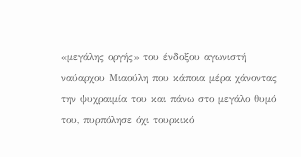«μεγάλης οργής» του ένδοξου αγωνιστή ναύαρχου Μιαούλη που κάποια μέρα χάνοντας την ψυχραιμία του και πάνω στο μεγάλο θυμό του, πυρπόλησε όχι τουρκικό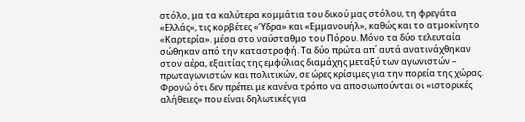στόλο, μα τα καλύτερα κομμάτια του δικού μας στόλου, τη φρεγάτα «Ελλάς», τις κορβέτες «Ύδρα» και «Εμμανουήλ», καθώς και το ατμοκίνητο «Καρτερία». μέσα στο ναύσταθμο του Πόρου. Μόνο τα δύο τελευταία σώθηκαν από την καταστροφή. Τα δύο πρώτα απ΄ αυτά ανατινάχθηκαν στον αέρα, εξαιτίας της εμφύλιας διαμάχης μεταξύ των αγωνιστών – πρωταγωνιστών και πολιτικών, σε ώρες κρίσιμες για την πορεία της χώρας.
Φρονώ ότι δεν πρέπει με κανένα τρόπο να αποσιωπούνται οι «ιστορικές αλήθειες» που είναι δηλωτικές για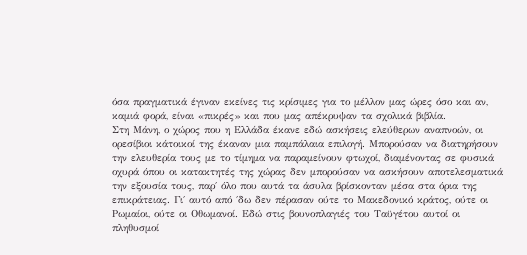όσα πραγματικά έγιναν εκείνες τις κρίσιμες για το μέλλον μας ώρες όσο και αν, καμιά φορά, είναι «πικρές» και που μας απέκρυψαν τα σχολικά βιβλία.
Στη Μάνη, ο χώρος που η Ελλάδα έκανε εδώ ασκήσεις ελεύθερων αναπνοών, οι ορεσίβιοι κάτοικοί της έκαναν μια παμπάλαια επιλογή. Μπορούσαν να διατηρήσουν την ελευθερία τους με το τίμημα να παραμείνουν φτωχοί, διαμένοντας σε φυσικά οχυρά όπου οι κατακτητές της χώρας δεν μπορούσαν να ασκήσουν αποτελεσματικά την εξουσία τους, παρ΄ όλο που αυτά τα άσυλα βρίσκονταν μέσα στα όρια της επικράτειας. Γι΄ αυτό από ΄δω δεν πέρασαν ούτε το Μακεδονικό κράτος, ούτε οι Ρωμαίοι, ούτε οι Οθωμανοί. Εδώ στις βουνοπλαγιές του Ταϋγέτου αυτοί οι πληθυσμοί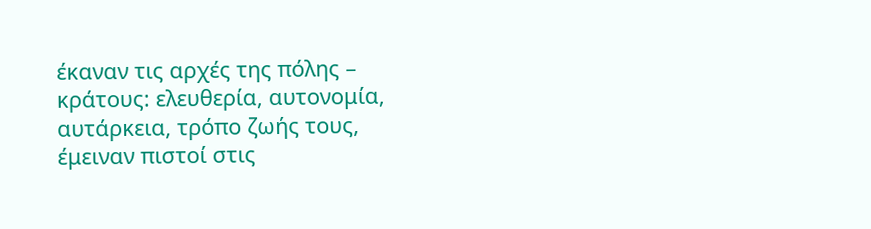έκαναν τις αρχές της πόλης – κράτους: ελευθερία, αυτονομία, αυτάρκεια, τρόπο ζωής τους, έμειναν πιστοί στις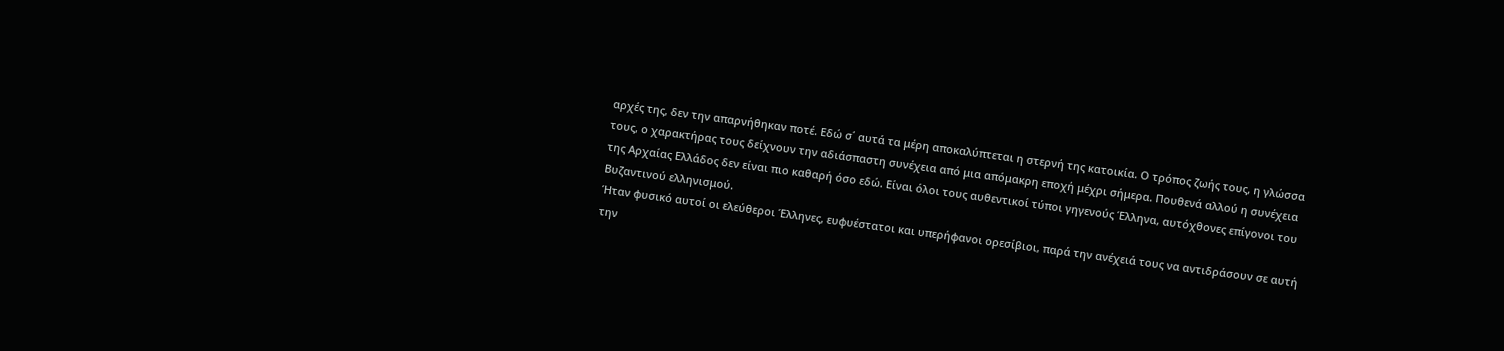αρχές της, δεν την απαρνήθηκαν ποτέ. Εδώ σ΄ αυτά τα μέρη αποκαλύπτεται η στερνή της κατοικία. Ο τρόπος ζωής τους, η γλώσσα τους, ο χαρακτήρας τους δείχνουν την αδιάσπαστη συνέχεια από μια απόμακρη εποχή μέχρι σήμερα. Πουθενά αλλού η συνέχεια της Αρχαίας Ελλάδος δεν είναι πιο καθαρή όσο εδώ. Είναι όλοι τους αυθεντικοί τύποι γηγενούς Έλληνα, αυτόχθονες επίγονοι του Βυζαντινού ελληνισμού.
Ήταν φυσικό αυτοί οι ελεύθεροι Έλληνες, ευφυέστατοι και υπερήφανοι ορεσίβιοι, παρά την ανέχειά τους να αντιδράσουν σε αυτή την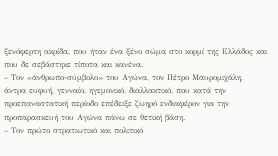ξενόφερτη ακρίδα, που ήταν ένα ξένο σώμα στο κορμί της Ελλάδος και που δε σεβάστηκε τίποτα και κανένα.
– Τον «άνθρωπο-σύμβολο» του Αγώνα, τον Πέτρο Μαυρομιχάλη, άντρα ευφυή, γενναίο, ηγεμονικό, διαλλακτικό, που κατά την προεπαναστατική περίοδο επέδειξε ζωηρό ενδιαφέρον για την προπαρασκευή του Αγώνα πάνω σε θετική βάση.
– Τον πρώτο στρατιωτικό και πολιτικό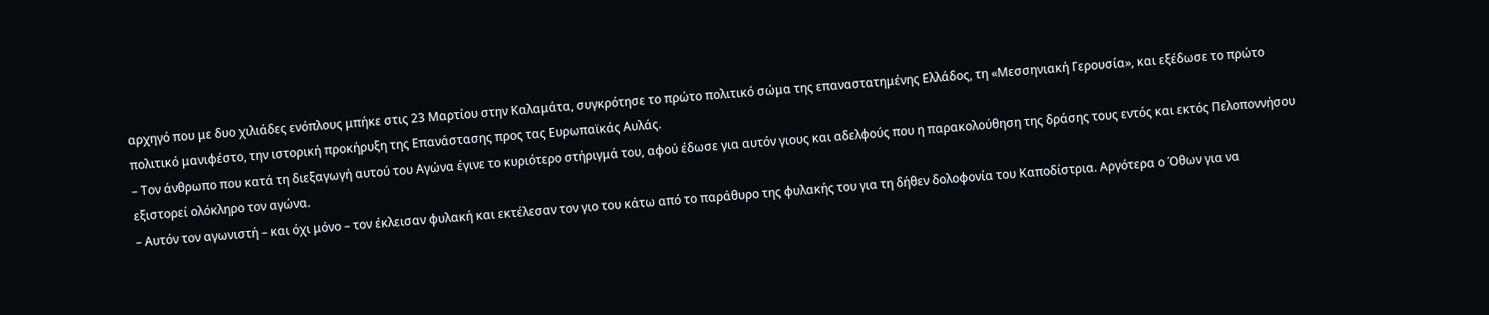αρχηγό που με δυο χιλιάδες ενόπλους μπήκε στις 23 Μαρτίου στην Καλαμάτα, συγκρότησε το πρώτο πολιτικό σώμα της επαναστατημένης Ελλάδος, τη «Μεσσηνιακή Γερουσία», και εξέδωσε το πρώτο πολιτικό μανιφέστο, την ιστορική προκήρυξη της Επανάστασης προς τας Ευρωπαϊκάς Αυλάς.
– Τον άνθρωπο που κατά τη διεξαγωγή αυτού του Αγώνα έγινε το κυριότερο στήριγμά του, αφού έδωσε για αυτόν γιους και αδελφούς που η παρακολούθηση της δράσης τους εντός και εκτός Πελοποννήσου εξιστορεί ολόκληρο τον αγώνα.
– Αυτόν τον αγωνιστή – και όχι μόνο – τον έκλεισαν φυλακή και εκτέλεσαν τον γιο του κάτω από το παράθυρο της φυλακής του για τη δήθεν δολοφονία του Καποδίστρια. Αργότερα ο Όθων για να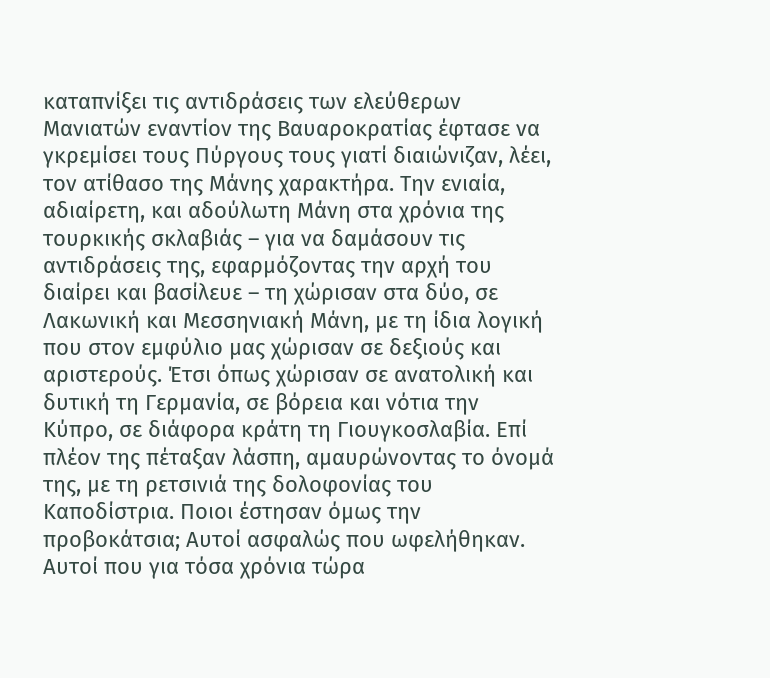καταπνίξει τις αντιδράσεις των ελεύθερων Μανιατών εναντίον της Βαυαροκρατίας έφτασε να γκρεμίσει τους Πύργους τους γιατί διαιώνιζαν, λέει, τον ατίθασο της Μάνης χαρακτήρα. Την ενιαία, αδιαίρετη, και αδούλωτη Μάνη στα χρόνια της τουρκικής σκλαβιάς – για να δαμάσουν τις αντιδράσεις της, εφαρμόζοντας την αρχή του διαίρει και βασίλευε – τη χώρισαν στα δύο, σε Λακωνική και Μεσσηνιακή Μάνη, με τη ίδια λογική που στον εμφύλιο μας χώρισαν σε δεξιούς και αριστερούς. Έτσι όπως χώρισαν σε ανατολική και δυτική τη Γερμανία, σε βόρεια και νότια την Κύπρο, σε διάφορα κράτη τη Γιουγκοσλαβία. Επί πλέον της πέταξαν λάσπη, αμαυρώνοντας το όνομά της, με τη ρετσινιά της δολοφονίας του Καποδίστρια. Ποιοι έστησαν όμως την προβοκάτσια; Αυτοί ασφαλώς που ωφελήθηκαν. Αυτοί που για τόσα χρόνια τώρα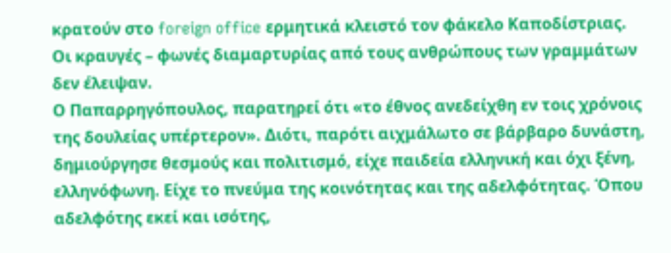κρατούν στο foreign office ερμητικά κλειστό τον φάκελο Καποδίστριας.
Οι κραυγές – φωνές διαμαρτυρίας από τους ανθρώπους των γραμμάτων δεν έλειψαν.
Ο Παπαρρηγόπουλος, παρατηρεί ότι «το έθνος ανεδείχθη εν τοις χρόνοις της δουλείας υπέρτερον». Διότι, παρότι αιχμάλωτο σε βάρβαρο δυνάστη, δημιούργησε θεσμούς και πολιτισμό, είχε παιδεία ελληνική και όχι ξένη, ελληνόφωνη. Είχε το πνεύμα της κοινότητας και της αδελφότητας. Όπου αδελφότης εκεί και ισότης,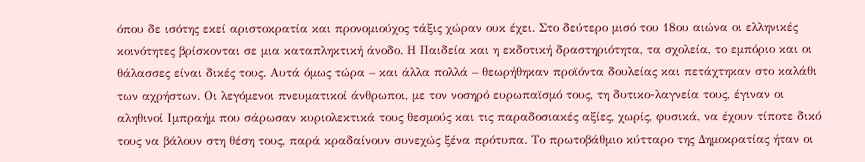όπου δε ισότης εκεί αριστοκρατία και προνομιούχος τάξις χώραν ουκ έχει. Στο δεύτερο μισό του 18ου αιώνα οι ελληνικές κοινότητες βρίσκονται σε μια καταπληκτική άνοδο. Η Παιδεία και η εκδοτική δραστηριότητα, τα σχολεία, το εμπόριο και οι θάλασσες είναι δικές τους. Αυτά όμως τώρα – και άλλα πολλά – θεωρήθηκαν προϊόντα δουλείας και πετάχτηκαν στο καλάθι των αχρήστων. Οι λεγόμενοι πνευματικοί άνθρωποι, με τον νοσηρό ευρωπαϊσμό τους, τη δυτικο-λαγνεία τους, έγιναν οι αληθινοί Ιμπραήμ που σάρωσαν κυριολεκτικά τους θεσμούς και τις παραδοσιακές αξίες, χωρίς, φυσικά, να έχουν τίποτε δικό τους να βάλουν στη θέση τους, παρά κραδαίνουν συνεχώς ξένα πρότυπα. Το πρωτοβάθμιο κύτταρο της Δημοκρατίας ήταν οι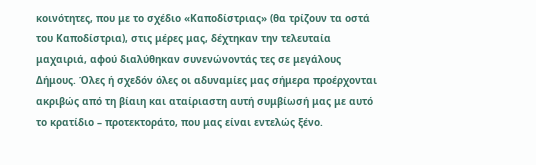κοινότητες, που με το σχέδιο «Καποδίστριας» (θα τρίζουν τα οστά του Καποδίστρια), στις μέρες μας, δέχτηκαν την τελευταία μαχαιριά, αφού διαλύθηκαν συνενώνοντάς τες σε μεγάλους Δήμους. Όλες ή σχεδόν όλες οι αδυναμίες μας σήμερα προέρχονται ακριβώς από τη βίαιη και αταίριαστη αυτή συμβίωσή μας με αυτό το κρατίδιο – προτεκτοράτο, που μας είναι εντελώς ξένο.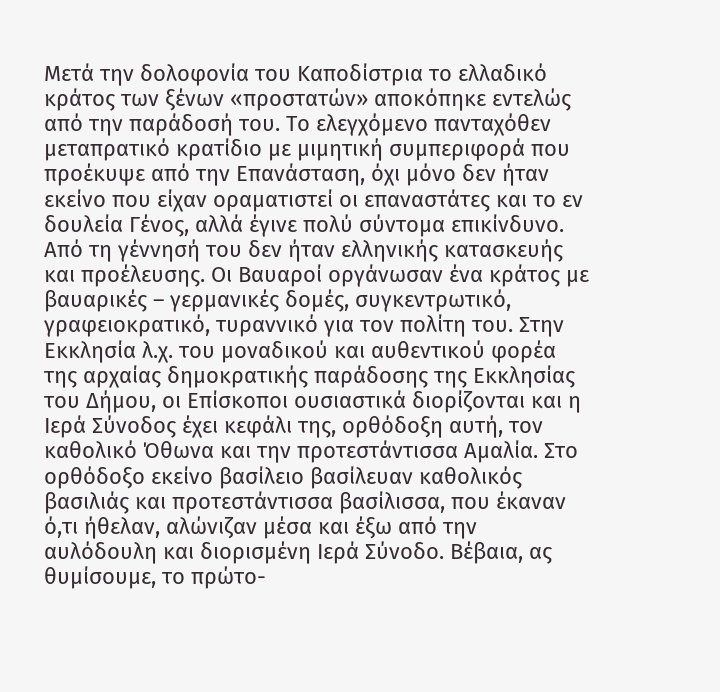Μετά την δολοφονία του Καποδίστρια το ελλαδικό κράτος των ξένων «προστατών» αποκόπηκε εντελώς από την παράδοσή του. Το ελεγχόμενο πανταχόθεν μεταπρατικό κρατίδιο με μιμητική συμπεριφορά που προέκυψε από την Επανάσταση, όχι μόνο δεν ήταν εκείνο που είχαν οραματιστεί οι επαναστάτες και το εν δουλεία Γένος, αλλά έγινε πολύ σύντομα επικίνδυνο. Από τη γέννησή του δεν ήταν ελληνικής κατασκευής και προέλευσης. Οι Βαυαροί οργάνωσαν ένα κράτος με βαυαρικές – γερμανικές δομές, συγκεντρωτικό, γραφειοκρατικό, τυραννικό για τον πολίτη του. Στην Εκκλησία λ.χ. του μοναδικού και αυθεντικού φορέα της αρχαίας δημοκρατικής παράδοσης της Εκκλησίας του Δήμου, οι Επίσκοποι ουσιαστικά διορίζονται και η Ιερά Σύνοδος έχει κεφάλι της, ορθόδοξη αυτή, τον καθολικό Όθωνα και την προτεστάντισσα Αμαλία. Στο ορθόδοξο εκείνο βασίλειο βασίλευαν καθολικός βασιλιάς και προτεστάντισσα βασίλισσα, που έκαναν ό,τι ήθελαν, αλώνιζαν μέσα και έξω από την αυλόδουλη και διορισμένη Ιερά Σύνοδο. Βέβαια, ας θυμίσουμε, το πρώτο-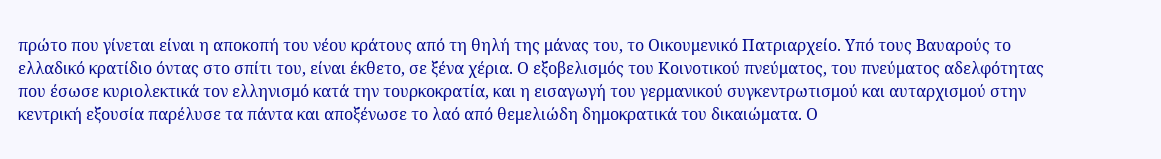πρώτο που γίνεται είναι η αποκοπή του νέου κράτους από τη θηλή της μάνας του, το Οικουμενικό Πατριαρχείο. Υπό τους Βαυαρούς το ελλαδικό κρατίδιο όντας στο σπίτι του, είναι έκθετο, σε ξένα χέρια. Ο εξοβελισμός του Κοινοτικού πνεύματος, του πνεύματος αδελφότητας που έσωσε κυριολεκτικά τον ελληνισμό κατά την τουρκοκρατία, και η εισαγωγή του γερμανικού συγκεντρωτισμού και αυταρχισμού στην κεντρική εξουσία παρέλυσε τα πάντα και αποξένωσε το λαό από θεμελιώδη δημοκρατικά του δικαιώματα. Ο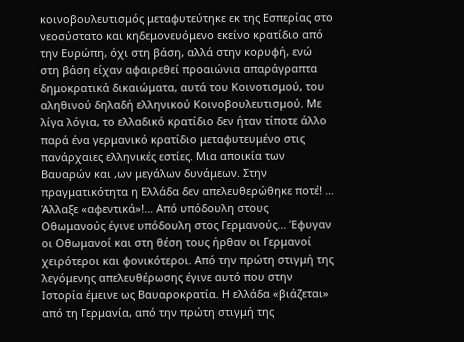κοινοβουλευτισμός μεταφυτεύτηκε εκ της Εσπερίας στο νεοσύστατο και κηδεμονευόμενο εκείνο κρατίδιο από την Ευρώπη, όχι στη βάση, αλλά στην κορυφή, ενώ στη βάση είχαν αφαιρεθεί προαιώνια απαράγραπτα δημοκρατικά δικαιώματα, αυτά του Κοινοτισμού, του αληθινού δηλαδή ελληνικού Κοινοβουλευτισμού. Με λίγα λόγια, το ελλαδικό κρατίδιο δεν ήταν τίποτε άλλο παρά ένα γερμανικό κρατίδιο μεταφυτευμένο στις πανάρχαιες ελληνικές εστίες. Μια αποικία των Βαυαρών και ,ων μεγάλων δυνάμεων. Στην πραγματικότητα η Ελλάδα δεν απελευθερώθηκε ποτέ! … Άλλαξε «αφεντικά»!… Από υπόδουλη στους Οθωμανούς έγινε υπόδουλη στος Γερμανούς… Έφυγαν οι Οθωμανοί και στη θέση τους ήρθαν οι Γερμανοί χειρότεροι και φονικότεροι. Από την πρώτη στιγμή της λεγόμενης απελευθέρωσης έγινε αυτό που στην Ιστορία έμεινε ως Βαυαροκρατία. Η ελλάδα «βιάζεται» από τη Γερμανία, από την πρώτη στιγμή της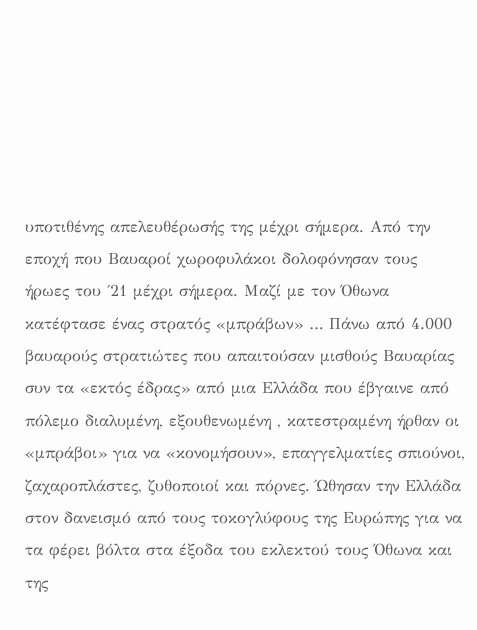υποτιθένης απελευθέρωσής της μέχρι σήμερα. Από την εποχή που Βαυαροί χωροφυλάκοι δολοφόνησαν τους ήρωες του ΄21 μέχρι σήμερα. Μαζί με τον Όθωνα κατέφτασε ένας στρατός «μπράβων» … Πάνω από 4.000 βαυαρούς στρατιώτες που απαιτούσαν μισθούς Βαυαρίας συν τα «εκτός έδρας» από μια Ελλάδα που έβγαινε από πόλεμο διαλυμένη, εξουθενωμένη , κατεστραμένη ήρθαν οι «μπράβοι» για να «κονομήσουν», επαγγελματίες σπιούνοι, ζαχαροπλάστες, ζυθοποιοί και πόρνες. Ώθησαν την Ελλάδα στον δανεισμό από τους τοκογλύφους της Ευρώπης για να τα φέρει βόλτα στα έξοδα του εκλεκτού τους Όθωνα και της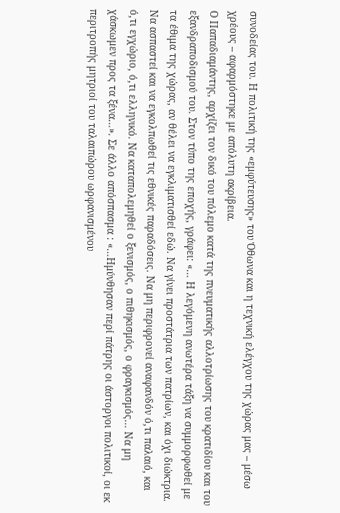συνοδείας του. Η πολιτική της «εμφύτευσης» του Όθωνα και η τεχνική ελέγχου της χώρας μας – μέσω χρέους – αφαρμόστηκε με απόλυτη ακρίβεια.
Ο Παπαδιαμάντης, αρχίζει τον δικό του πόλεμο κατά της πνευματικής αλλοτρίωσης του κρατιδίου και του εξανδραποδισμού του. Στον τύπο της εποχής, γράφει: «… Η λεγόμενη ανωτέρα τάξη να συμμορφωθεί με τα έθιμα της χώρας, αν θέλει να εγκλιματισθεί εδώ. Να γίνει προστάτρια των πατρίων, και όχι διώκτρια. Να ασπαστεί και να εγκολπωθεί τις εθνικές παραδόσεις. Να μη περιφρονεί αναφανδόν ό,τι παλαιό, και ό,τι εγχώριο, ό,τι ελληνικό. Να καταπολεμηθεί ο ξενισμός, ο πιθηκισμός, ο φραγκισμός… Nα μη χάσκωμεν προς τα ξένα…». Σε άλλο απόσπασμα : «…Ημύνθησαν περί πάτρης οι άστοργοι πολιτικοί, οι εκ περιτροπής μητριοί του ταλαιπώρου ωρφανισμένου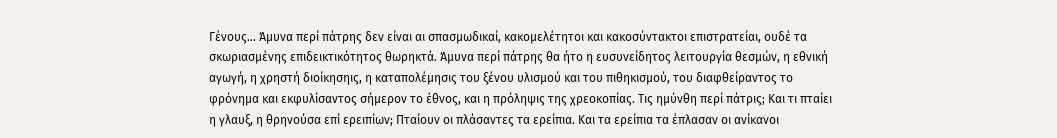Γένους… Άμυνα περί πάτρης δεν είναι αι σπασμωδικαί, κακομελέτητοι και κακοσύντακτοι επιστρατείαι, ουδέ τα σκωριασμένης επιδεικτικότητος θωρηκτά. Άμυνα περί πάτρης θα ήτο η ευσυνείδητος λειτουργία θεσμών, η εθνική αγωγή, η χρηστή διοίκησηις, η καταπολέμησις του ξένου υλισμού και του πιθηκισμού, του διαφθείραντος το φρόνημα και εκφυλίσαντος σήμερον το έθνος, και η πρόληψις της χρεοκοπίας. Τις ημύνθη περί πάτρις; Και τι πταίει η γλαυξ, η θρηνούσα επί ερειπίων; Πταίουν οι πλάσαντες τα ερείπια. Και τα ερείπια τα έπλασαν οι ανίκανοι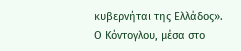κυβερνήται της Ελλάδος».
Ο Κόντογλου, μέσα στο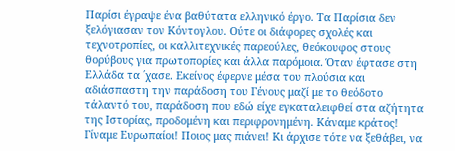Παρίσι έγραψε ένα βαθύτατα ελληνικό έργο. Τα Παρίσια δεν ξελόγιασαν τον Κόντογλου. Ούτε οι διάφορες σχολές και τεχνοτροπίες, οι καλλιτεχνικές παρεούλες, θεόκουφος στους θορύβους για πρωτοπορίες και άλλα παρόμοια. Όταν έφτασε στη Ελλάδα τα ΄χασε. Εκείνος έφερνε μέσα του πλούσια και αδιάσπαστη την παράδοση του Γένους μαζί με το θεόδοτο τάλαντό του, παράδοση που εδώ είχε εγκαταλειφθεί στα αζήτητα της Ιστορίας, προδομένη και περιφρονημένη. Κάναμε κράτος! Γίναμε Ευρωπαίοι! Ποιος μας πιάνει! Κι άρχισε τότε να ξεθάβει, να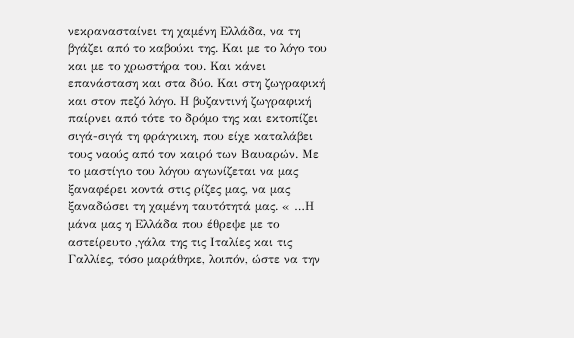νεκρανασταίνει τη χαμένη Ελλάδα, να τη βγάζει από το καβούκι της. Και με το λόγο του και με το χρωστήρα του. Και κάνει επανάσταση και στα δύο. Και στη ζωγραφική και στον πεζό λόγο. Η βυζαντινή ζωγραφική παίρνει από τότε το δρόμο της και εκτοπίζει σιγά-σιγά τη φράγκικη, που είχε καταλάβει τους ναούς από τον καιρό των Βαυαρών. Με το μαστίγιο του λόγου αγωνίζεται να μας ξαναφέρει κοντά στις ρίζες μας, να μας ξαναδώσει τη χαμένη ταυτότητά μας. « …Η μάνα μας η Ελλάδα που έθρεψε με το αστείρευτο ,γάλα της τις Ιταλίες και τις Γαλλίες, τόσο μαράθηκε, λοιπόν, ώστε να την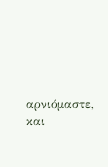αρνιόμαστε, και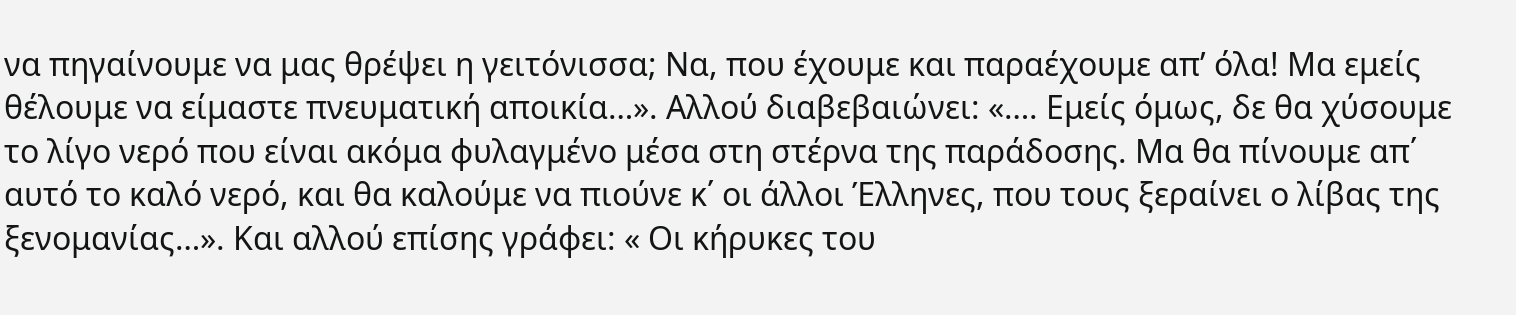να πηγαίνουμε να μας θρέψει η γειτόνισσα; Να, που έχουμε και παραέχουμε απ’ όλα! Μα εμείς θέλουμε να είμαστε πνευματική αποικία…». Αλλού διαβεβαιώνει: «…. Εμείς όμως, δε θα χύσουμε το λίγο νερό που είναι ακόμα φυλαγμένο μέσα στη στέρνα της παράδοσης. Μα θα πίνουμε απ΄ αυτό το καλό νερό, και θα καλούμε να πιούνε κ΄ οι άλλοι Έλληνες, που τους ξεραίνει ο λίβας της ξενομανίας…». Και αλλού επίσης γράφει: « Οι κήρυκες του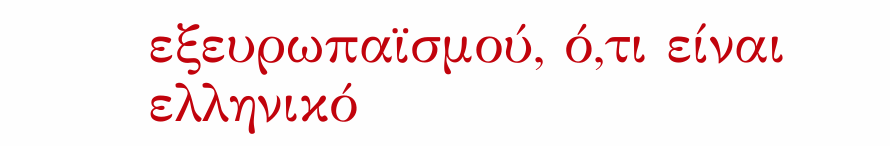εξευρωπαϊσμού, ό,τι είναι ελληνικό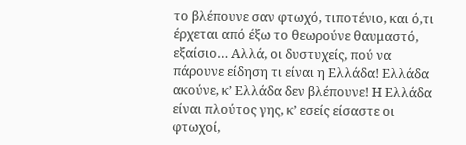το βλέπουνε σαν φτωχό, τιποτένιο, και ό,τι έρχεται από έξω το θεωρούνε θαυμαστό, εξαίσιο… Αλλά, οι δυστυχείς, πού να πάρουνε είδηση τι είναι η Ελλάδα! Ελλάδα ακούνε, κ’ Ελλάδα δεν βλέπουνε! Η Ελλάδα είναι πλούτος γης, κ’ εσείς είσαστε οι φτωχοί,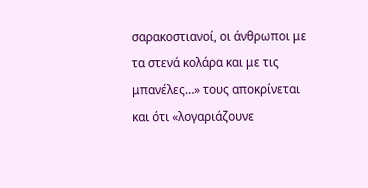σαρακοστιανοί, οι άνθρωποι με τα στενά κολάρα και με τις μπανέλες…» τους αποκρίνεται και ότι «λογαριάζουνε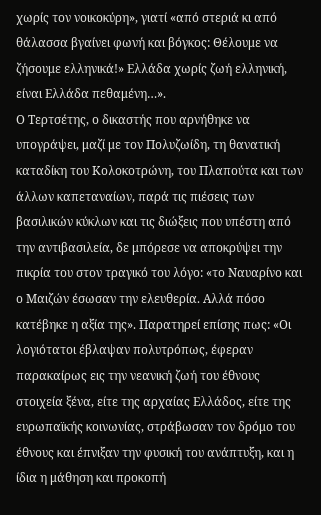χωρίς τον νοικοκύρη», γιατί «από στεριά κι από θάλασσα βγαίνει φωνή και βόγκος: Θέλουμε να ζήσουμε ελληνικά!» Ελλάδα χωρίς ζωή ελληνική, είναι Ελλάδα πεθαμένη…».
Ο Τερτσέτης, ο δικαστής που αρνήθηκε να υπογράψει, μαζί με τον Πολυζωίδη, τη θανατική καταδίκη του Κολοκοτρώνη, του Πλαπούτα και των άλλων καπεταναίων, παρά τις πιέσεις των βασιλικών κύκλων και τις διώξεις που υπέστη από την αντιβασιλεία, δε μπόρεσε να αποκρύψει την πικρία του στον τραγικό του λόγο: «το Ναυαρίνο και ο Μαιζών έσωσαν την ελευθερία. Αλλά πόσο κατέβηκε η αξία της». Παρατηρεί επίσης πως: «Οι λογιότατοι έβλαψαν πολυτρόπως, έφεραν παρακαίρως εις την νεανική ζωή του έθνους στοιχεία ξένα, είτε της αρχαίας Ελλάδος, είτε της ευρωπαϊκής κοινωνίας, στράβωσαν τον δρόμο του έθνους και έπνιξαν την φυσική του ανάπτυξη, και η ίδια η μάθηση και προκοπή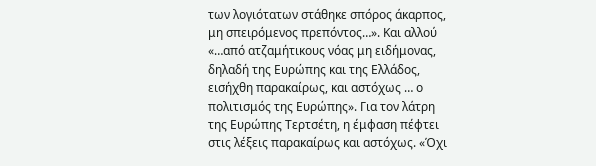των λογιότατων στάθηκε σπόρος άκαρπος, μη σπειρόμενος πρεπόντος…». Και αλλού «…από ατζαμήτικους νόας μη ειδήμονας, δηλαδή της Ευρώπης και της Ελλάδος, εισήχθη παρακαίρως, και αστόχως … ο πολιτισμός της Ευρώπης». Για τον λάτρη της Ευρώπης Τερτσέτη, η έμφαση πέφτει στις λέξεις παρακαίρως και αστόχως. «Όχι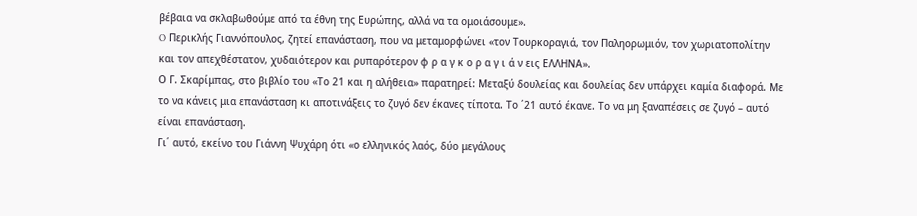βέβαια να σκλαβωθούμε από τα έθνη της Ευρώπης, αλλά να τα ομοιάσουμε».
O Περικλής Γιαννόπουλος, ζητεί επανάσταση, που να μεταμορφώνει «τον Τουρκοραγιά, τον Παληορωμιόν, τον χωριατοπολίτην και τον απεχθέστατον, χυδαιότερον και ρυπαρότερον φ ρ α γ κ ο ρ α γ ι ά ν εις ΕΛΛΗΝΑ».
Ο Γ. Σκαρίμπας, στο βιβλίο του «Το 21 και η αλήθεια» παρατηρεί: Μεταξύ δουλείας και δουλείας δεν υπάρχει καμία διαφορά. Με το να κάνεις μια επανάσταση κι αποτινάξεις το ζυγό δεν έκανες τίποτα. Το ΄21 αυτό έκανε. Το να μη ξαναπέσεις σε ζυγό – αυτό είναι επανάσταση.
Γι΄ αυτό, εκείνο του Γιάννη Ψυχάρη ότι «ο ελληνικός λαός, δύο μεγάλους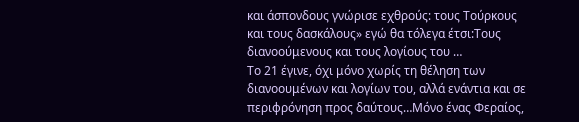και άσπονδους γνώρισε εχθρούς: τους Τούρκους και τους δασκάλους» εγώ θα τόλεγα έτσι:Τους διανοούμενους και τους λογίους του …
Το 21 έγινε, όχι μόνο χωρίς τη θέληση των διανοουμένων και λογίων του, αλλά ενάντια και σε περιφρόνηση προς δαύτους…Μόνο ένας Φεραίος,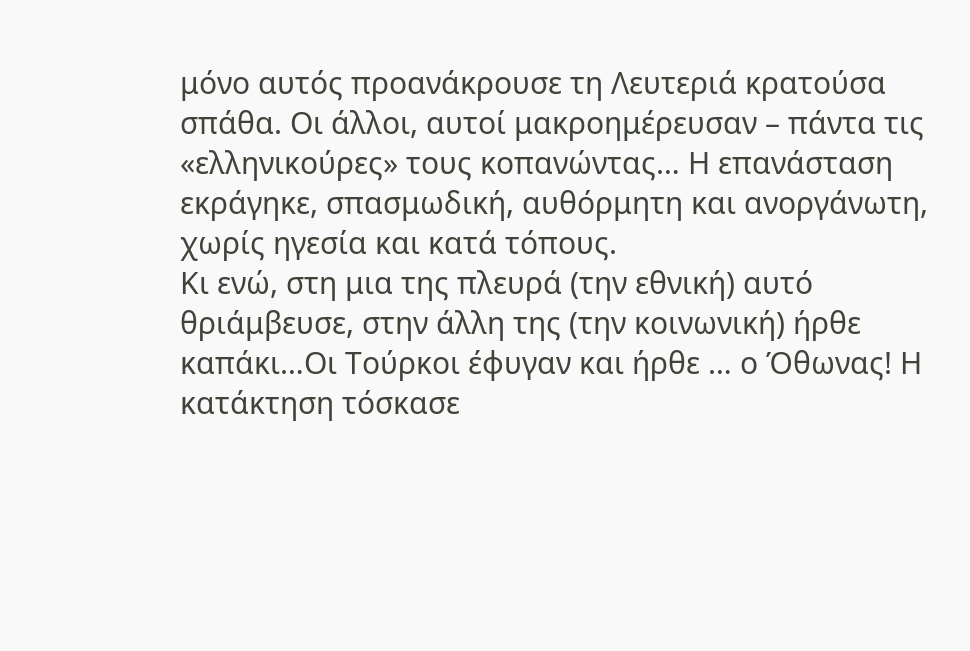μόνο αυτός προανάκρουσε τη Λευτεριά κρατούσα σπάθα. Οι άλλοι, αυτοί μακροημέρευσαν – πάντα τις «ελληνικούρες» τους κοπανώντας… Η επανάσταση εκράγηκε, σπασμωδική, αυθόρμητη και ανοργάνωτη, χωρίς ηγεσία και κατά τόπους.
Κι ενώ, στη μια της πλευρά (την εθνική) αυτό θριάμβευσε, στην άλλη της (την κοινωνική) ήρθε καπάκι…Οι Τούρκοι έφυγαν και ήρθε … ο Όθωνας! Η κατάκτηση τόσκασε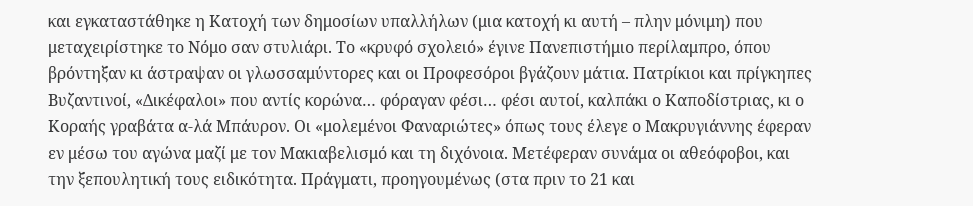και εγκαταστάθηκε η Κατοχή των δημοσίων υπαλλήλων (μια κατοχή κι αυτή – πλην μόνιμη) που μεταχειρίστηκε το Νόμο σαν στυλιάρι. Το «κρυφό σχολειό» έγινε Πανεπιστήμιο περίλαμπρο, όπου βρόντηξαν κι άστραψαν οι γλωσσαμύντορες και οι Προφεσόροι βγάζουν μάτια. Πατρίκιοι και πρίγκηπες Βυζαντινοί, «Δικέφαλοι» που αντίς κορώνα… φόραγαν φέσι… φέσι αυτοί, καλπάκι ο Καποδίστριας, κι ο Κοραής γραβάτα α-λά Μπάυρον. Οι «μολεμένοι Φαναριώτες» όπως τους έλεγε ο Μακρυγιάννης έφεραν εν μέσω του αγώνα μαζί με τον Μακιαβελισμό και τη διχόνοια. Μετέφεραν συνάμα οι αθεόφοβοι, και την ξεπουλητική τους ειδικότητα. Πράγματι, προηγουμένως (στα πριν το 21 και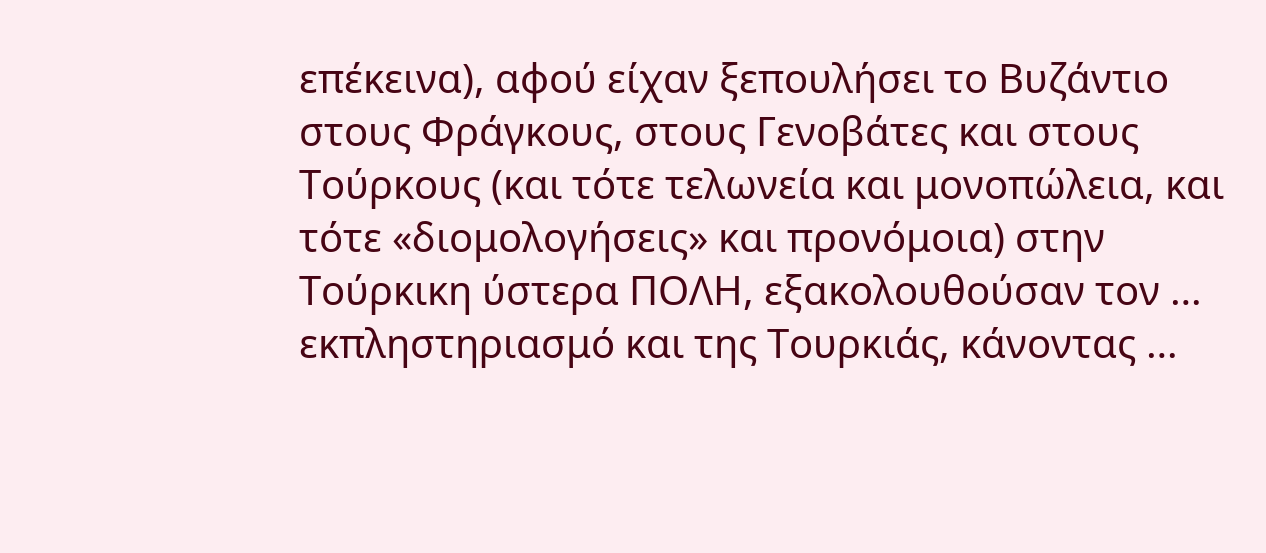επέκεινα), αφού είχαν ξεπουλήσει το Βυζάντιο στους Φράγκους, στους Γενοβάτες και στους Τούρκους (και τότε τελωνεία και μονοπώλεια, και τότε «διομολογήσεις» και προνόμοια) στην Τούρκικη ύστερα ΠΟΛΗ, εξακολουθούσαν τον … εκπληστηριασμό και της Τουρκιάς, κάνοντας …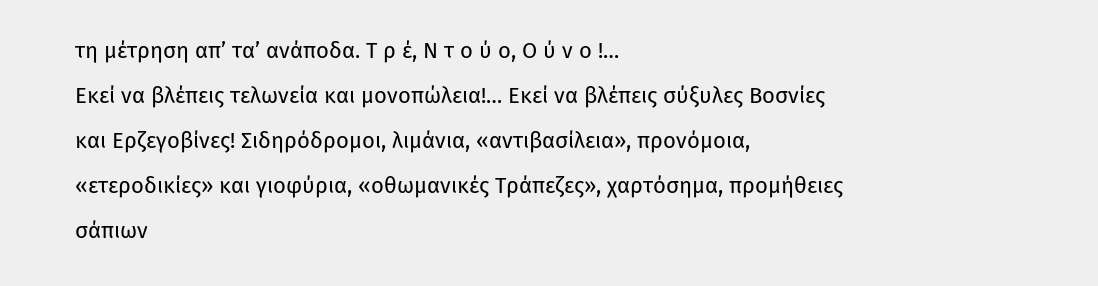τη μέτρηση απ’ τα’ ανάποδα. Τ ρ έ, Ν τ ο ύ ο, Ο ύ ν ο !…
Εκεί να βλέπεις τελωνεία και μονοπώλεια!… Εκεί να βλέπεις σύξυλες Βοσνίες και Ερζεγοβίνες! Σιδηρόδρομοι, λιμάνια, «αντιβασίλεια», προνόμοια, «ετεροδικίες» και γιοφύρια, «οθωμανικές Τράπεζες», χαρτόσημα, προμήθειες σάπιων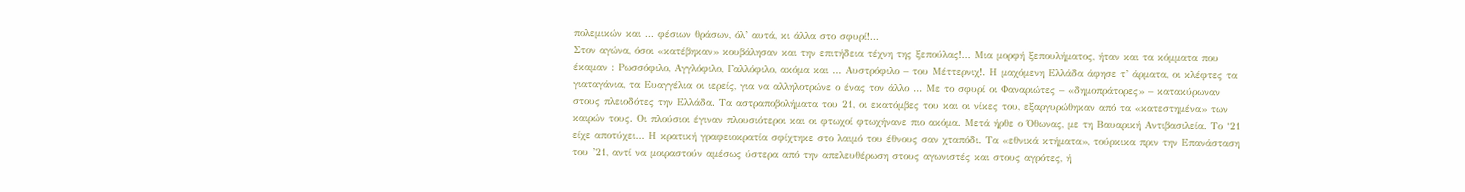πολεμικών και … φέσιων θράσων, όλ’ αυτά, κι άλλα στο σφυρί!…
Στον αγώνα, όσοι «κατέβηκαν» κουβάλησαν και την επιτήδεια τέχνη της ξεπούλας!… Μια μορφή ξεπουλήματος, ήταν και τα κόμματα που έκαμαν : Ρωσσόφιλο, Αγγλόφιλο, Γαλλόφιλο, ακόμα και … Αυστρόφιλο – του Μέττερνιχ!. Η μαχόμενη Ελλάδα άφησε τ’ άρματα, οι κλέφτες τα γιαταγάνια, τα Ευαγγέλια οι ιερείς, για να αλληλοτρώνε ο ένας τον άλλο … Με το σφυρί οι Φαναριώτες – «δημοπράτορες» – κατακύρωναν στους πλειοδότες την Ελλάδα. Τα αστραποβολήματα του 21, οι εκατόμβες του και οι νίκες του, εξαργυρώθηκαν από τα «κατεστημένα» των καιρών τους. Οι πλούσιοι έγιναν πλουσιότεροι και οι φτωχοί φτωχήνανε πιο ακόμα. Μετά ήρθε ο Όθωνας, με τη Βαυαρική Αντιβασιλεία. Το ‘21 είχε αποτύχει… Η κρατική γραφειοκρατία σφίχτηκε στο λαιμό του έθνους σαν χταπόδι. Τα «εθνικά κτήματα», τούρκικα πριν την Επανάσταση του ’21, αντί να μοιραστούν αμέσως ύστερα από την απελευθέρωση στους αγωνιστές και στους αγρότες, ή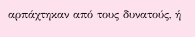αρπάχτηκαν από τους δυνατούς, ή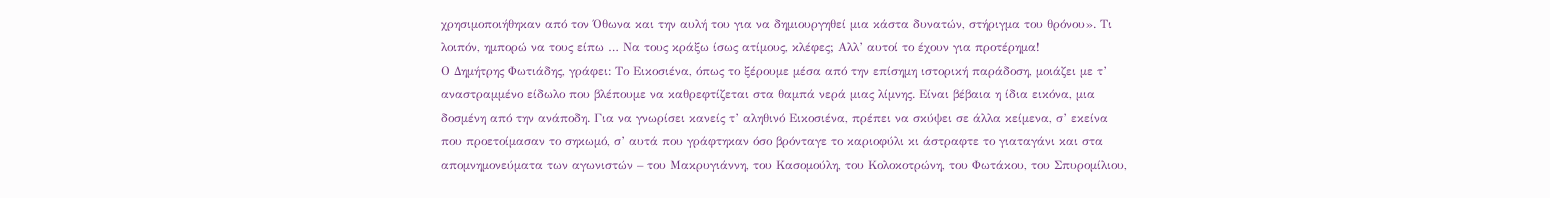χρησιμοποιήθηκαν από τον Όθωνα και την αυλή του για να δημιουργηθεί μια κάστα δυνατών, στήριγμα του θρόνου». Τι λοιπόν, ημπορώ να τους είπω … Να τους κράξω ίσως ατίμους, κλέφες; Αλλ’ αυτοί το έχουν για προτέρημα!
Ο Δημήτρης Φωτιάδης, γράφει: Το Εικοσιένα, όπως το ξέρουμε μέσα από την επίσημη ιστορική παράδοση, μοιάζει με τ’ αναστραμμένο είδωλο που βλέπουμε να καθρεφτίζεται στα θαμπά νερά μιας λίμνης. Είναι βέβαια η ίδια εικόνα, μια δοσμένη από την ανάποδη. Για να γνωρίσει κανείς τ’ αληθινό Εικοσιένα, πρέπει να σκύψει σε άλλα κείμενα, σ’ εκείνα που προετοίμασαν το σηκωμό, σ’ αυτά που γράφτηκαν όσο βρόνταγε το καριοφύλι κι άστραφτε το γιαταγάνι και στα απομνημονεύματα των αγωνιστών – του Μακρυγιάννη, του Κασομούλη, του Κολοκοτρώνη, του Φωτάκου, του Σπυρομίλιου,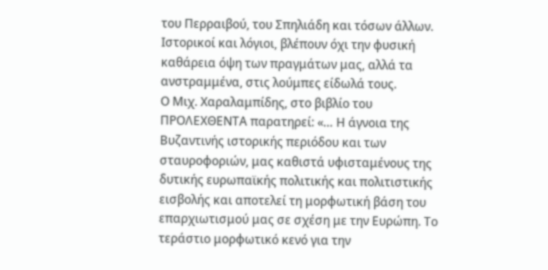του Περραιβού, του Σπηλιάδη και τόσων άλλων.
Ιστορικοί και λόγιοι, βλέπουν όχι την φυσική καθάρεια όψη των πραγμάτων μας, αλλά τα ανστραμμένα, στις λούμπες είδωλά τους.
Ο Μιχ. Χαραλαμπίδης, στο βιβλίο του ΠΡΟΛΕΧΘΕΝΤΑ παρατηρεί: «… Η άγνοια της Βυζαντινής ιστορικής περιόδου και των σταυροφοριών, μας καθιστά υφισταμένους της δυτικής ευρωπαϊκής πολιτικής και πολιτιστικής εισβολής και αποτελεί τη μορφωτική βάση του επαρχιωτισμού μας σε σχέση με την Ευρώπη. Το τεράστιο μορφωτικό κενό για την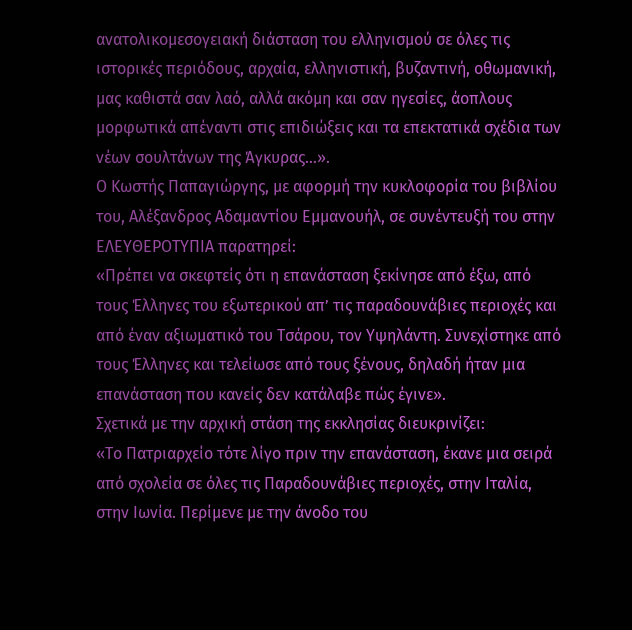ανατολικομεσογειακή διάσταση του ελληνισμού σε όλες τις ιστορικές περιόδους, αρχαία, ελληνιστική, βυζαντινή, οθωμανική, μας καθιστά σαν λαό, αλλά ακόμη και σαν ηγεσίες, άοπλους μορφωτικά απέναντι στις επιδιώξεις και τα επεκτατικά σχέδια των νέων σουλτάνων της Άγκυρας…».
Ο Κωστής Παπαγιώργης, με αφορμή την κυκλοφορία του βιβλίου του, Αλέξανδρος Αδαμαντίου Εμμανουήλ, σε συνέντευξή του στην ΕΛΕΥΘΕΡΟΤΥΠΙΑ παρατηρεί:
«Πρέπει να σκεφτείς ότι η επανάσταση ξεκίνησε από έξω, από τους Έλληνες του εξωτερικού απ’ τις παραδουνάβιες περιοχές και από έναν αξιωματικό του Τσάρου, τον Υψηλάντη. Συνεχίστηκε από τους Έλληνες και τελείωσε από τους ξένους, δηλαδή ήταν μια επανάσταση που κανείς δεν κατάλαβε πώς έγινε».
Σχετικά με την αρχική στάση της εκκλησίας διευκρινίζει:
«Το Πατριαρχείο τότε λίγο πριν την επανάσταση, έκανε μια σειρά από σχολεία σε όλες τις Παραδουνάβιες περιοχές, στην Ιταλία, στην Ιωνία. Περίμενε με την άνοδο του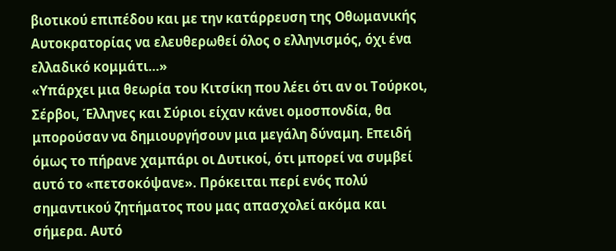βιοτικού επιπέδου και με την κατάρρευση της Οθωμανικής Αυτοκρατορίας να ελευθερωθεί όλος ο ελληνισμός, όχι ένα ελλαδικό κομμάτι…»
«Υπάρχει μια θεωρία του Κιτσίκη που λέει ότι αν οι Τούρκοι, Σέρβοι, Έλληνες και Σύριοι είχαν κάνει ομοσπονδία, θα μπορούσαν να δημιουργήσουν μια μεγάλη δύναμη. Επειδή όμως το πήρανε χαμπάρι οι Δυτικοί, ότι μπορεί να συμβεί αυτό το «πετσοκόψανε». Πρόκειται περί ενός πολύ σημαντικού ζητήματος που μας απασχολεί ακόμα και σήμερα. Αυτό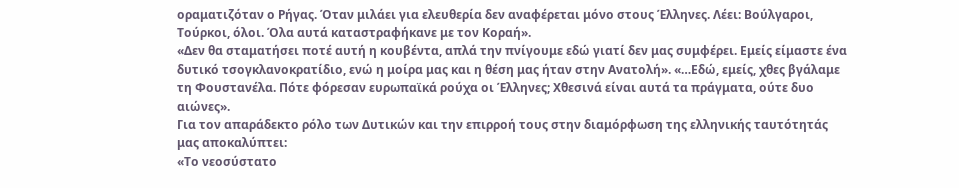οραματιζόταν ο Ρήγας. Όταν μιλάει για ελευθερία δεν αναφέρεται μόνο στους Έλληνες. Λέει: Βούλγαροι, Τούρκοι, όλοι. Όλα αυτά καταστραφήκανε με τον Κοραή».
«Δεν θα σταματήσει ποτέ αυτή η κουβέντα, απλά την πνίγουμε εδώ γιατί δεν μας συμφέρει. Εμείς είμαστε ένα δυτικό τσογκλανοκρατίδιο, ενώ η μοίρα μας και η θέση μας ήταν στην Ανατολή». «…Εδώ, εμείς, χθες βγάλαμε τη Φουστανέλα. Πότε φόρεσαν ευρωπαϊκά ρούχα οι Έλληνες; Χθεσινά είναι αυτά τα πράγματα, ούτε δυο αιώνες».
Για τον απαράδεκτο ρόλο των Δυτικών και την επιρροή τους στην διαμόρφωση της ελληνικής ταυτότητάς μας αποκαλύπτει:
«Το νεοσύστατο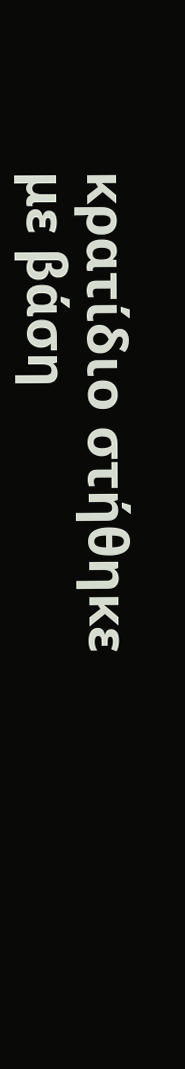κρατίδιο στήθηκε με βάση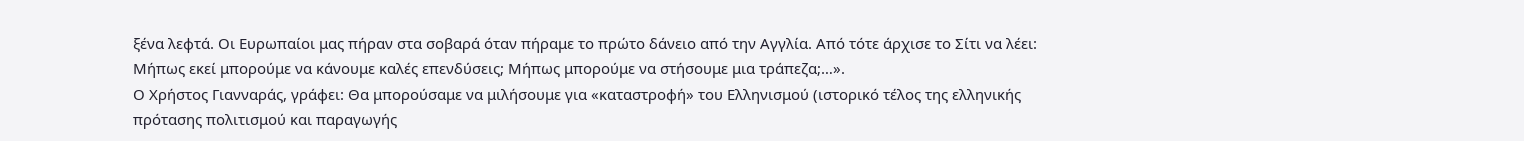ξένα λεφτά. Οι Ευρωπαίοι μας πήραν στα σοβαρά όταν πήραμε το πρώτο δάνειο από την Αγγλία. Από τότε άρχισε το Σίτι να λέει: Μήπως εκεί μπορούμε να κάνουμε καλές επενδύσεις; Μήπως μπορούμε να στήσουμε μια τράπεζα;…».
Ο Χρήστος Γιανναράς, γράφει: Θα μπορούσαμε να μιλήσουμε για «καταστροφή» του Ελληνισμού (ιστορικό τέλος της ελληνικής πρότασης πολιτισμού και παραγωγής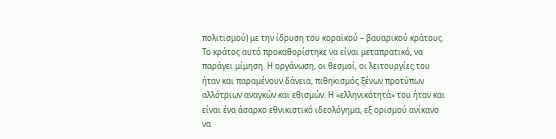πολιτισμού) με την ίδρυση του κοραϊκού – βαυαρικού κράτους. Το κράτος αυτό προκαθορίστηκε να είναι μεταπρατικό, να παράγει μίμηση. Η οργάνωση, οι θεσμοί, οι λειτουργίες του ήταν και παραμένουν δάνεια, πιθηκισμός ξένων προτύπων αλλότριων αναγκών και εθισμών. Η «ελληνικότητά» του ήταν και είναι ένα άσαρκο εθνικιστικό ιδεολόγημα, εξ ορισμού ανίκανο να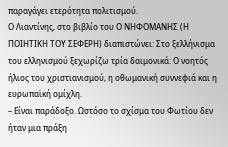παραγάγει ετερότητα πολιτισμού.
Ο Λιαντίνης, στο βιβλίο του Ο ΝΗΦΟΜΑΝΗΣ (Η ΠΟΙΗΤΙΚΗ ΤΟΥ ΣΕΦΕΡΗ) διαπιστώνει: Στο ξελλήνισμα του ελληνισμού ξεχωρίζω τρία δαιμονικά: Ο νοητός ήλιος του χριστιανισμού, η οθωμανική συννεφιά και η ευρωπαϊκή ομίχλη.
– Είναι παράδοξο. Ωστόσο το σχίσμα του Φωτίου δεν ήταν μια πράξη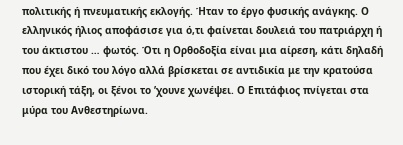πολιτικής ή πνευματικής εκλογής. Ήταν το έργο φυσικής ανάγκης. Ο ελληνικός ήλιος αποφάσισε για ό,τι φαίνεται δουλειά του πατριάρχη ή του άκτιστου … φωτός. Ότι η Ορθοδοξία είναι μια αίρεση, κάτι δηλαδή που έχει δικό του λόγο αλλά βρίσκεται σε αντιδικία με την κρατούσα ιστορική τάξη, οι ξένοι το ’χουνε χωνέψει. Ο Επιτάφιος πνίγεται στα μύρα του Ανθεστηρίωνα.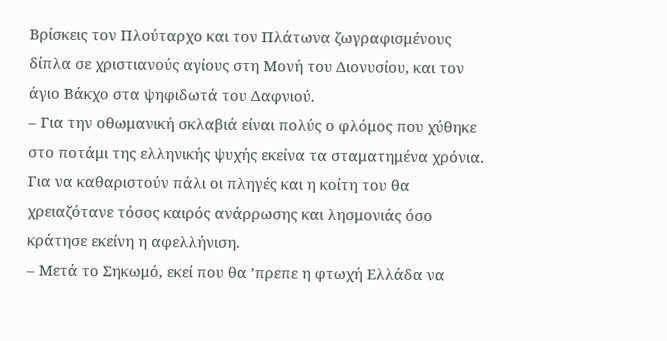Βρίσκεις τον Πλούταρχο και τον Πλάτωνα ζωγραφισμένους δίπλα σε χριστιανούς αγίους στη Μονή του Διονυσίου, και τον άγιο Βάκχο στα ψηφιδωτά του Δαφνιού.
– Για την οθωμανική σκλαβιά είναι πολύς ο φλόμος που χύθηκε στο ποτάμι της ελληνικής ψυχής εκείνα τα σταματημένα χρόνια. Για να καθαριστούν πάλι οι πληγές και η κοίτη του θα χρειαζότανε τόσος καιρός ανάρρωσης και λησμονιάς όσο κράτησε εκείνη η αφελλήνιση.
– Μετά το Σηκωμό, εκεί που θα ’πρεπε η φτωχή Ελλάδα να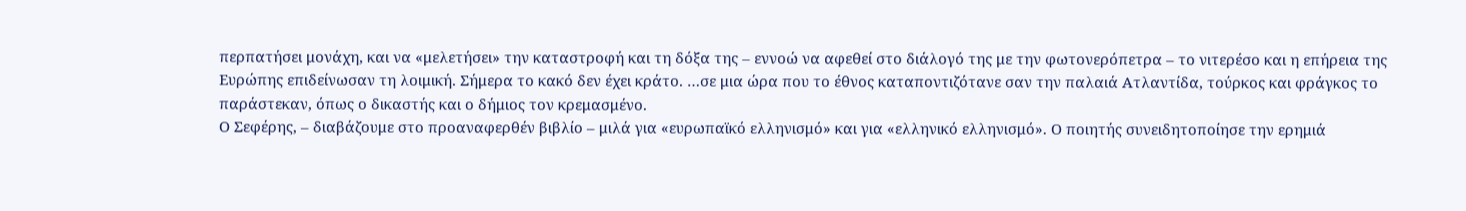περπατήσει μονάχη, και να «μελετήσει» την καταστροφή και τη δόξα της – εννοώ να αφεθεί στο διάλογό της με την φωτονερόπετρα – το νιτερέσο και η επήρεια της Ευρώπης επιδείνωσαν τη λοιμική. Σήμερα το κακό δεν έχει κράτο. …σε μια ώρα που το έθνος καταποντιζότανε σαν την παλαιά Ατλαντίδα, τούρκος και φράγκος το παράστεκαν, όπως ο δικαστής και ο δήμιος τον κρεμασμένο.
Ο Σεφέρης, – διαβάζουμε στο προαναφερθέν βιβλίο – μιλά για «ευρωπαϊκό ελληνισμό» και για «ελληνικό ελληνισμό». Ο ποιητής συνειδητοποίησε την ερημιά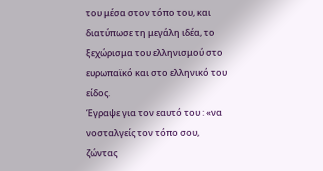του μέσα στον τόπο του, και διατύπωσε τη μεγάλη ιδέα, το ξεχώρισμα του ελληνισμού στο ευρωπαϊκό και στο ελληνικό του είδος.
Έγραψε για τον εαυτό του : «να νοσταλγείς τον τόπο σου, ζώντας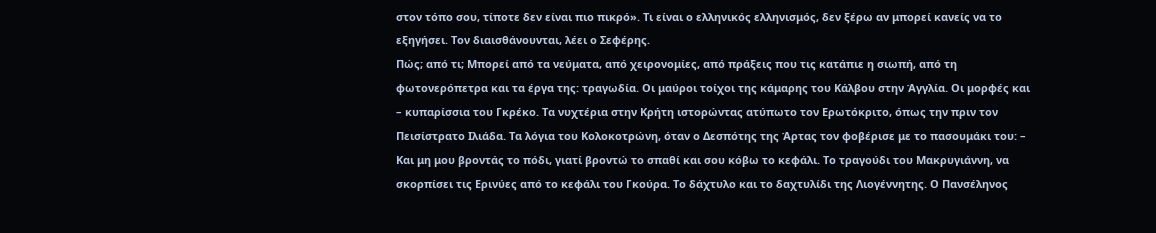στον τόπο σου, τίποτε δεν είναι πιο πικρό». Τι είναι ο ελληνικός ελληνισμός, δεν ξέρω αν μπορεί κανείς να το εξηγήσει. Τον διαισθάνουνται, λέει ο Σεφέρης.
Πώς; από τι; Μπορεί από τα νεύματα, από χειρονομίες, από πράξεις που τις κατάπιε η σιωπή, από τη φωτονερόπετρα και τα έργα της: τραγωδία. Οι μαύροι τοίχοι της κάμαρης του Κάλβου στην Άγγλία. Οι μορφές και – κυπαρίσσια του Γκρέκο. Τα νυχτέρια στην Κρήτη ιστορώντας ατύπωτο τον Ερωτόκριτο, όπως την πριν τον Πεισίστρατο Ιλιάδα. Τα λόγια του Κολοκοτρώνη, όταν ο Δεσπότης της Άρτας τον φοβέρισε με το πασουμάκι του: – Και μη μου βροντάς το πόδι, γιατί βροντώ το σπαθί και σου κόβω το κεφάλι. Το τραγούδι του Μακρυγιάννη, να σκορπίσει τις Ερινύες από το κεφάλι του Γκούρα. Το δάχτυλο και το δαχτυλίδι της Λιογέννητης. Ο Πανσέληνος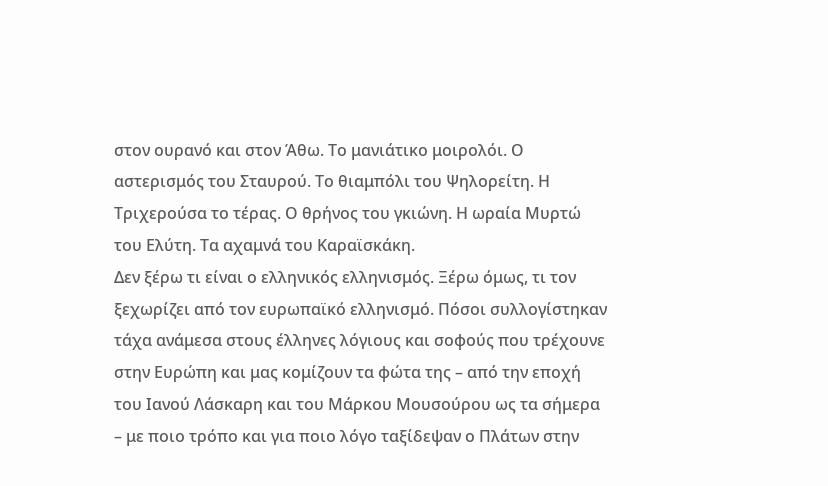στον ουρανό και στον Άθω. Το μανιάτικο μοιρολόι. Ο αστερισμός του Σταυρού. Το θιαμπόλι του Ψηλορείτη. Η Τριχερούσα το τέρας. Ο θρήνος του γκιώνη. Η ωραία Μυρτώ του Ελύτη. Τα αχαμνά του Καραϊσκάκη.
Δεν ξέρω τι είναι ο ελληνικός ελληνισμός. Ξέρω όμως, τι τον ξεχωρίζει από τον ευρωπαϊκό ελληνισμό. Πόσοι συλλογίστηκαν τάχα ανάμεσα στους έλληνες λόγιους και σοφούς που τρέχουνε στην Ευρώπη και μας κομίζουν τα φώτα της – από την εποχή του Ιανού Λάσκαρη και του Μάρκου Μουσούρου ως τα σήμερα – με ποιο τρόπο και για ποιο λόγο ταξίδεψαν ο Πλάτων στην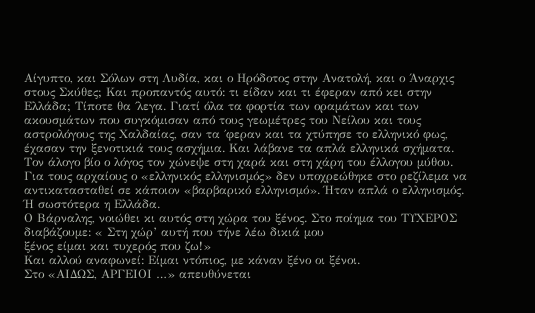Αίγυπτο, και Σόλων στη Λυδία, και ο Ηρόδοτος στην Ανατολή, και ο Άναρχις στους Σκύθες; Και προπαντός αυτό: τι είδαν και τι έφεραν από κει στην Ελλάδα; Τίποτε θα ΄λεγα. Γιατί όλα τα φορτία των οραμάτων και των ακουσμάτων που συγκόμισαν από τους γεωμέτρες του Νείλου και τους αστρολόγους της Χαλδαίας, σαν τα ΄φεραν και τα χτύπησε το ελληνικό φως, έχασαν την ξενοτικιά τους ασχήμια. Και λάβανε τα απλά ελληνικά σχήματα. Τον άλογο βίο ο λόγος τον χώνεψε στη χαρά και στη χάρη του έλλογου μύθου. Για τους αρχαίους ο «ελληνικός ελληνισμός» δεν υποχρεώθηκε στο ρεζίλεμα να αντικατασταθεί σε κάποιον «βαρβαρικό ελληνισμό». Ήταν απλά ο ελληνισμός. Ή σωστότερα η Ελλάδα.
Ο Βάρναλης, νοιώθει κι αυτός στη χώρα του ξένος. Στο ποίημα του ΤΥΧΕΡΟΣ διαβάζουμε: « Στη χώρ’ αυτή που τήνε λέω δικιά μου
ξένος είμαι και τυχερός που ζω!»
Και αλλού αναφωνεί: Είμαι ντόπιος, με κάναν ξένο οι ξένοι.
Στο «ΑΙΔΩΣ, ΑΡΓΕΙΟΙ …» απευθύνεται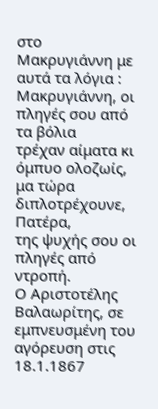στο Μακρυγιάννη με αυτά τα λόγια :
Μακρυγιάννη, οι πληγές σου από τα βόλια
τρέχαν αίματα κι όμπυο ολοζωίς,
μα τώρα διπλοτρέχουνε, Πατέρα,
της ψυχής σου οι πληγές από ντροπή.
Ο Αριστοτέλης Βαλαωρίτης, σε εμπνευσμένη του αγόρευση στις 18.1.1867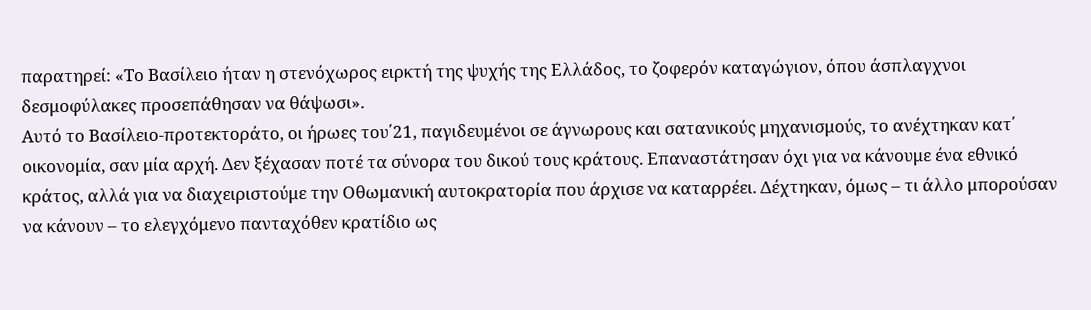παρατηρεί: «Το Βασίλειο ήταν η στενόχωρος ειρκτή της ψυχής της Ελλάδος, το ζοφερόν καταγώγιον, όπου άσπλαγχνοι δεσμοφύλακες προσεπάθησαν να θάψωσι».
Αυτό το Βασίλειο-προτεκτοράτο, οι ήρωες του΄21, παγιδευμένοι σε άγνωρους και σατανικούς μηχανισμούς, το ανέχτηκαν κατ΄ οικονομία, σαν μία αρχή. Δεν ξέχασαν ποτέ τα σύνορα του δικού τους κράτους. Επαναστάτησαν όχι για να κάνουμε ένα εθνικό κράτος, αλλά για να διαχειριστούμε την Οθωμανική αυτοκρατορία που άρχισε να καταρρέει. Δέχτηκαν, όμως – τι άλλο μπορούσαν να κάνουν – το ελεγχόμενο πανταχόθεν κρατίδιο ως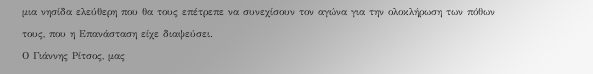μια νησίδα ελεύθερη που θα τους επέτρεπε να συνεχίσουν τον αγώνα για την ολοκλήρωση των πόθων τους, που η Επανάσταση είχε διαψεύσει.
Ο Γιάννης Ρίτσος, μας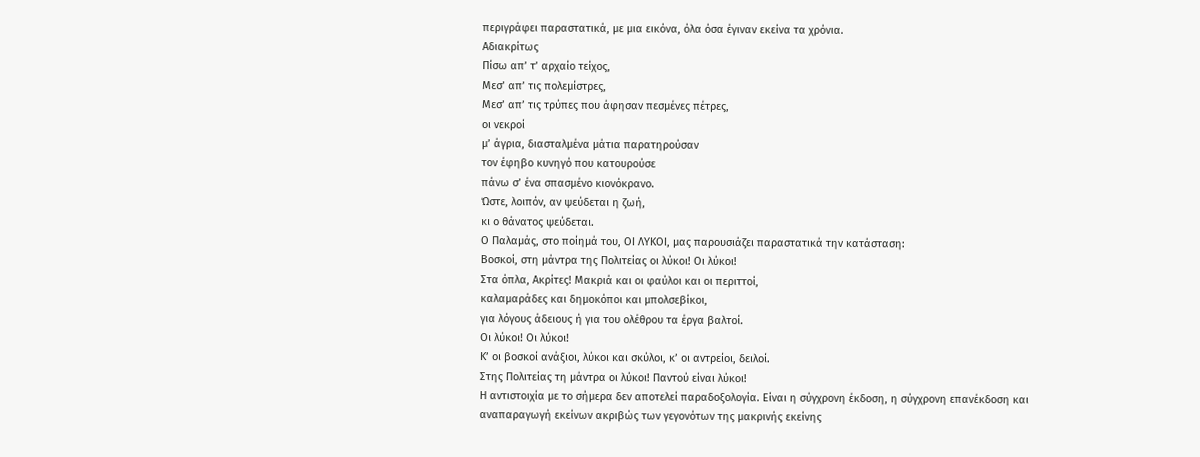περιγράφει παραστατικά, με μια εικόνα, όλα όσα έγιναν εκείνα τα χρόνια.
Αδιακρίτως
Πίσω απ’ τ’ αρχαίο τείχος,
Μεσ’ απ’ τις πολεμίστρες,
Μεσ’ απ’ τις τρύπες που άφησαν πεσμένες πέτρες,
οι νεκροί
μ’ άγρια, διασταλμένα μάτια παρατηρούσαν
τον έφηβο κυνηγό που κατουρούσε
πάνω σ’ ένα σπασμένο κιονόκρανο.
Ώστε, λοιπόν, αν ψεύδεται η ζωή,
κι ο θάνατος ψεύδεται.
Ο Παλαμάς, στο ποίημά του, ΟΙ ΛΥΚΟΙ, μας παρουσιάζει παραστατικά την κατάσταση:
Βοσκοί, στη μάντρα της Πολιτείας οι λύκοι! Οι λύκοι!
Στα όπλα, Ακρίτες! Μακριά και οι φαύλοι και οι περιττοί,
καλαμαράδες και δημοκόποι και μπολσεβίκοι,
για λόγους άδειους ή για του ολέθρου τα έργα βαλτοί.
Οι λύκοι! Οι λύκοι!
Κ’ οι βοσκοί ανάξιοι, λύκοι και σκύλοι, κ’ οι αντρείοι, δειλοί.
Στης Πολιτείας τη μάντρα οι λύκοι! Παντού είναι λύκοι!
Η αντιστοιχία με το σήμερα δεν αποτελεί παραδοξολογία. Είναι η σύγχρονη έκδοση, η σύγχρονη επανέκδοση και αναπαραγωγή εκείνων ακριβώς των γεγονότων της μακρινής εκείνης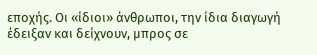εποχής. Οι «ίδιοι» άνθρωποι, την ίδια διαγωγή έδειξαν και δείχνουν, μπρος σε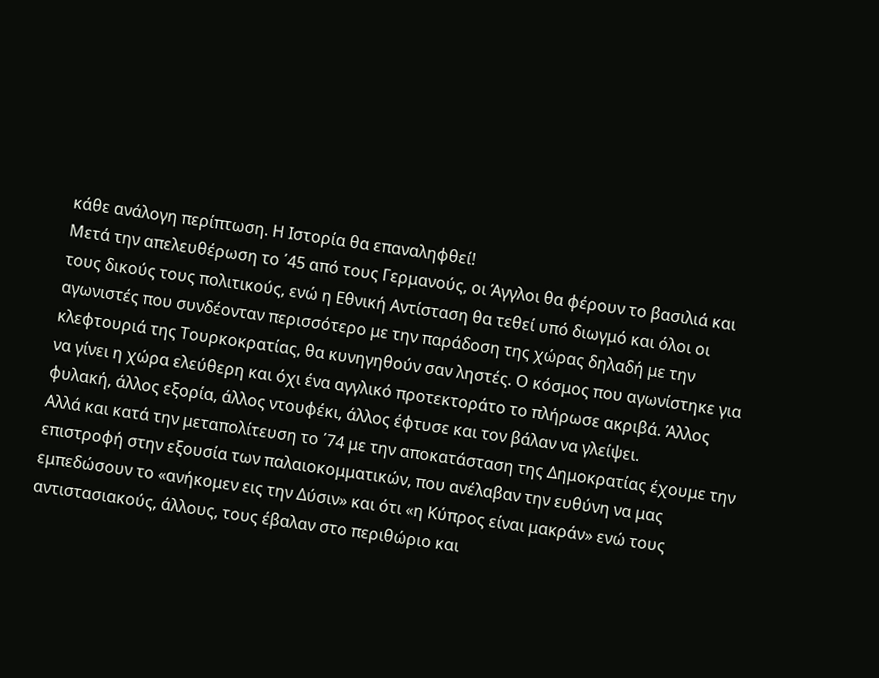κάθε ανάλογη περίπτωση. Η Ιστορία θα επαναληφθεί!
Μετά την απελευθέρωση το ΄45 από τους Γερμανούς, οι Άγγλοι θα φέρουν το βασιλιά και τους δικούς τους πολιτικούς, ενώ η Εθνική Αντίσταση θα τεθεί υπό διωγμό και όλοι οι αγωνιστές που συνδέονταν περισσότερο με την παράδοση της χώρας δηλαδή με την κλεφτουριά της Τουρκοκρατίας, θα κυνηγηθούν σαν ληστές. Ο κόσμος που αγωνίστηκε για να γίνει η χώρα ελεύθερη και όχι ένα αγγλικό προτεκτοράτο το πλήρωσε ακριβά. Άλλος φυλακή, άλλος εξορία, άλλος ντουφέκι, άλλος έφτυσε και τον βάλαν να γλείψει.
Αλλά και κατά την μεταπολίτευση το ΄74 με την αποκατάσταση της Δημοκρατίας έχουμε την επιστροφή στην εξουσία των παλαιοκομματικών, που ανέλαβαν την ευθύνη να μας εμπεδώσουν το «ανήκομεν εις την Δύσιν» και ότι «η Κύπρος είναι μακράν» ενώ τους αντιστασιακούς, άλλους, τους έβαλαν στο περιθώριο και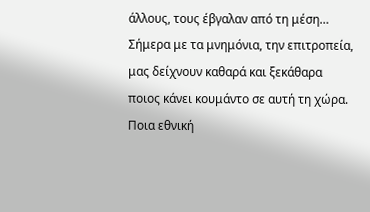άλλους, τους έβγαλαν από τη μέση…
Σήμερα με τα μνημόνια, την επιτροπεία, μας δείχνουν καθαρά και ξεκάθαρα ποιος κάνει κουμάντο σε αυτή τη χώρα. Ποια εθνική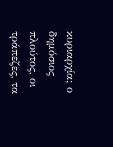κυριαρχία; ο δημόσιος πλούτος, οι τράπεζες, τα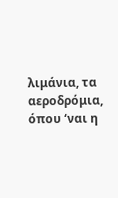λιμάνια, τα αεροδρόμια, όπου ‘ναι η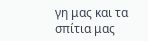γη μας και τα σπίτια μας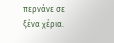περνάνε σε ξένα χέρια.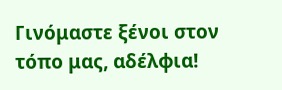Γινόμαστε ξένοι στον τόπο μας, αδέλφια!